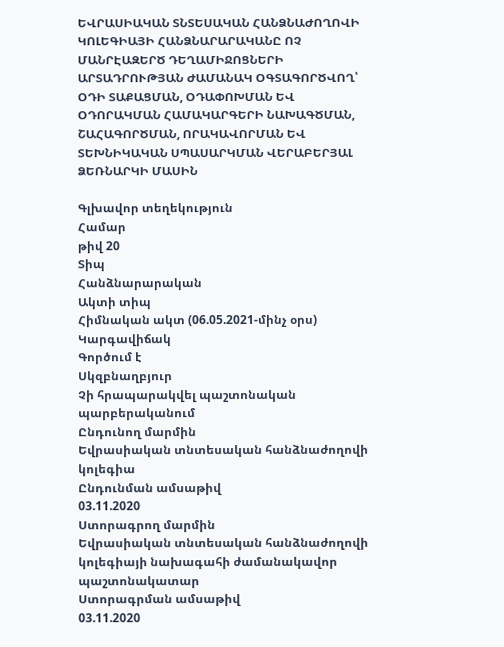ԵՎՐԱՍԻԱԿԱՆ ՏՆՏԵՍԱԿԱՆ ՀԱՆՁՆԱԺՈՂՈՎԻ ԿՈԼԵԳԻԱՅԻ ՀԱՆՁՆԱՐԱՐԱԿԱՆԸ ՈՉ ՄԱՆՐԷԱԶԵՐԾ ԴԵՂԱՄԻՋՈՑՆԵՐԻ ԱՐՏԱԴՐՈՒԹՅԱՆ ԺԱՄԱՆԱԿ ՕԳՏԱԳՈՐԾՎՈՂ՝ ՕԴԻ ՏԱՔԱՑՄԱՆ, ՕԴԱՓՈԽՄԱՆ ԵՎ ՕԴՈՐԱԿՄԱՆ ՀԱՄԱԿԱՐԳԵՐԻ ՆԱԽԱԳԾՄԱՆ, ՇԱՀԱԳՈՐԾՄԱՆ, ՈՐԱԿԱՎՈՐՄԱՆ ԵՎ ՏԵԽՆԻԿԱԿԱՆ ՍՊԱՍԱՐԿՄԱՆ ՎԵՐԱԲԵՐՅԱԼ ՁԵՌՆԱՐԿԻ ՄԱՍԻՆ

Գլխավոր տեղեկություն
Համար
թիվ 20
Տիպ
Հանձնարարական
Ակտի տիպ
Հիմնական ակտ (06.05.2021-մինչ օրս)
Կարգավիճակ
Գործում է
Սկզբնաղբյուր
Չի հրապարակվել պաշտոնական պարբերականում
Ընդունող մարմին
Եվրասիական տնտեսական հանձնաժողովի կոլեգիա
Ընդունման ամսաթիվ
03.11.2020
Ստորագրող մարմին
Եվրասիական տնտեսական հանձնաժողովի կոլեգիայի նախագահի ժամանակավոր պաշտոնակատար
Ստորագրման ամսաթիվ
03.11.2020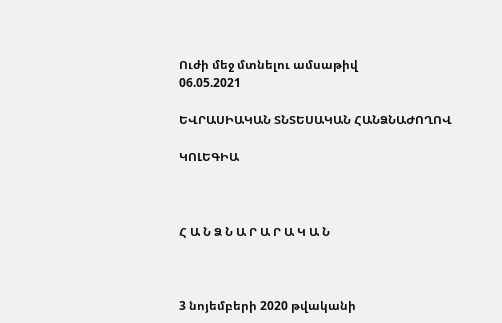Ուժի մեջ մտնելու ամսաթիվ
06.05.2021

ԵՎՐԱՍԻԱԿԱՆ ՏՆՏԵՍԱԿԱՆ ՀԱՆՁՆԱԺՈՂՈՎ

ԿՈԼԵԳԻԱ



Հ Ա Ն Ձ Ն Ա Ր Ա Ր Ա Կ Ա Ն



3 նոյեմբերի 2020 թվականի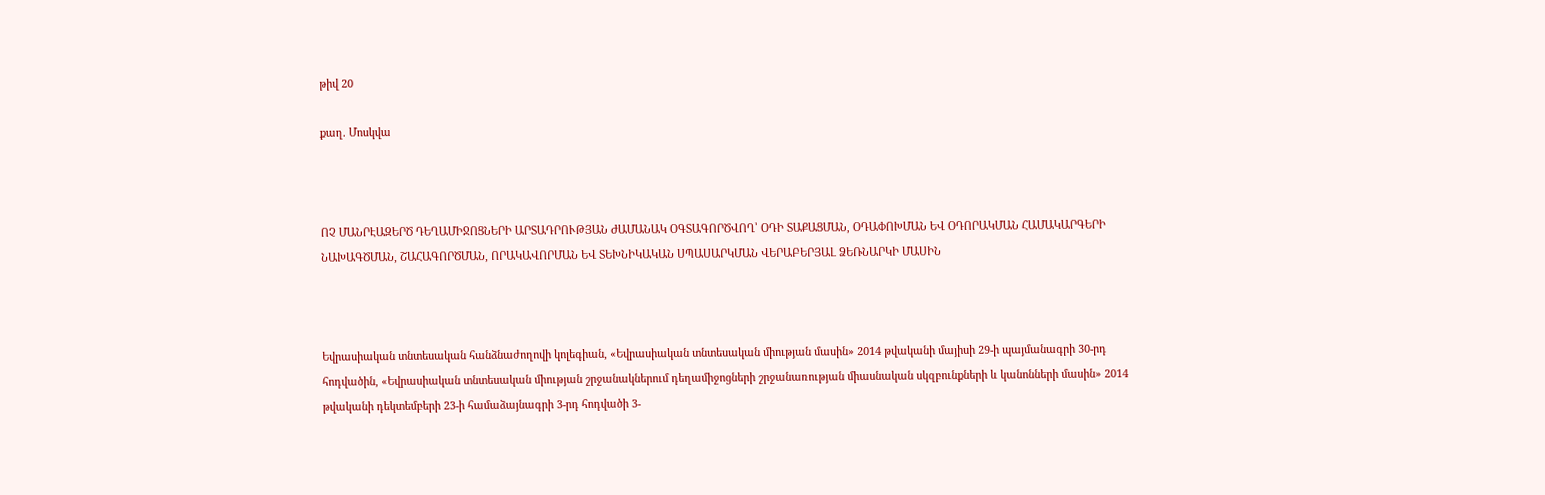թիվ 20

քաղ. Մոսկվա



ՈՉ ՄԱՆՐԷԱԶԵՐԾ ԴԵՂԱՄԻՋՈՑՆԵՐԻ ԱՐՏԱԴՐՈՒԹՅԱՆ ԺԱՄԱՆԱԿ ՕԳՏԱԳՈՐԾՎՈՂ՝ ՕԴԻ ՏԱՔԱՑՄԱՆ, ՕԴԱՓՈԽՄԱՆ ԵՎ ՕԴՈՐԱԿՄԱՆ ՀԱՄԱԿԱՐԳԵՐԻ ՆԱԽԱԳԾՄԱՆ, ՇԱՀԱԳՈՐԾՄԱՆ, ՈՐԱԿԱՎՈՐՄԱՆ ԵՎ ՏԵԽՆԻԿԱԿԱՆ ՍՊԱՍԱՐԿՄԱՆ ՎԵՐԱԲԵՐՅԱԼ ՁԵՌՆԱՐԿԻ ՄԱՍԻՆ



Եվրասիական տնտեսական հանձնաժողովի կոլեգիան, «Եվրասիական տնտեսական միության մասին» 2014 թվականի մայիսի 29-ի պայմանագրի 30-րդ հոդվածին, «Եվրասիական տնտեսական միության շրջանակներում դեղամիջոցների շրջանառության միասնական սկզբունքների և կանոնների մասին» 2014 թվականի դեկտեմբերի 23-ի համաձայնագրի 3-րդ հոդվածի 3-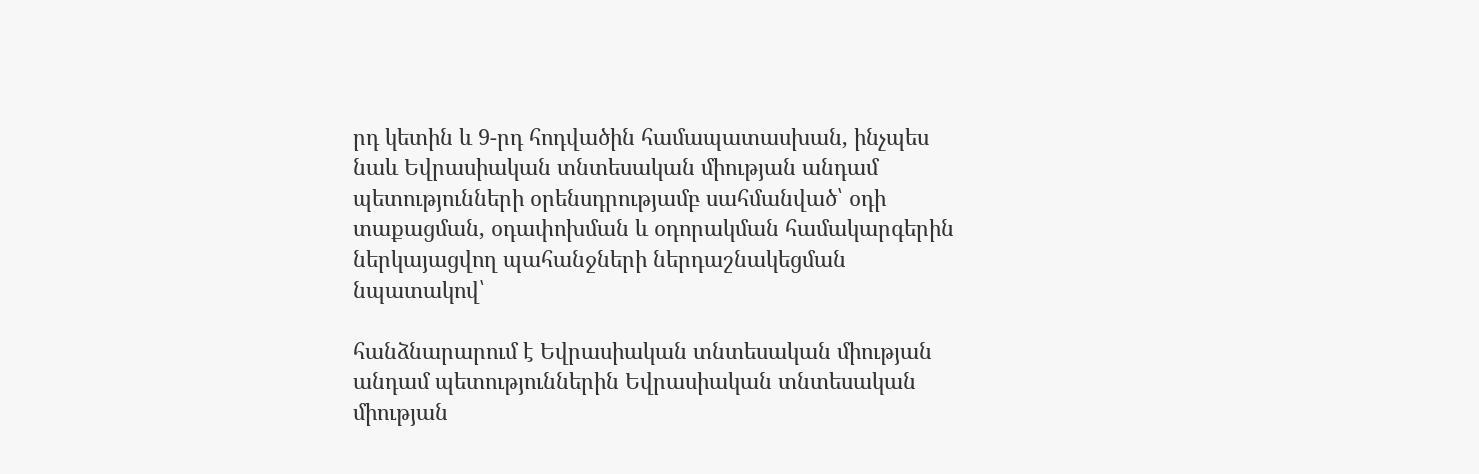րդ կետին և 9-րդ հոդվածին համապատասխան, ինչպես նաև Եվրասիական տնտեսական միության անդամ պետությունների օրենսդրությամբ սահմանված՝ օդի տաքացման, օդափոխման և օդորակման համակարգերին ներկայացվող պահանջների ներդաշնակեցման նպատակով՝

հանձնարարում է Եվրասիական տնտեսական միության անդամ պետություններին Եվրասիական տնտեսական միության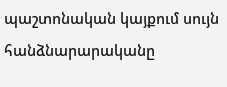պաշտոնական կայքում սույն հանձնարարականը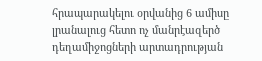հրապարակելու օրվանից 6 ամիսը լրանալուց հետո ոչ մանրէազերծ դեղամիջոցների արտադրության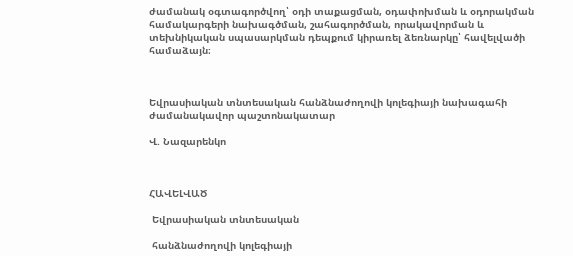ժամանակ օգտագործվող՝ օդի տաքացման, օդափոխման և օդորակման համակարգերի նախագծման, շահագործման, որակավորման և տեխնիկական սպասարկման դեպքում կիրառել ձեռնարկը՝ հավելվածի համաձայն։



Եվրասիական տնտեսական հանձնաժողովի կոլեգիայի նախագահի ժամանակավոր պաշտոնակատար

Վ. Նազարենկո



ՀԱՎԵԼՎԱԾ

 Եվրասիական տնտեսական

 հանձնաժողովի կոլեգիայի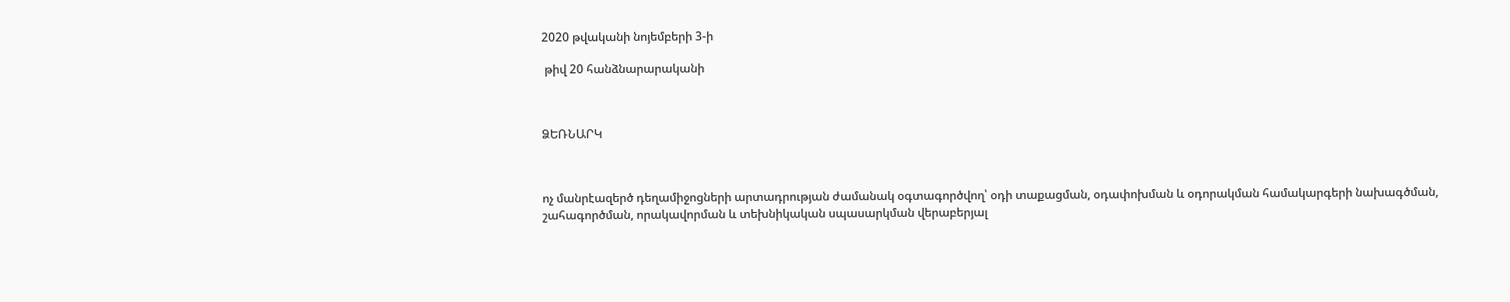2020 թվականի նոյեմբերի 3-ի

 թիվ 20 հանձնարարականի



ՁԵՌՆԱՐԿ



ոչ մանրէազերծ դեղամիջոցների արտադրության ժամանակ օգտագործվող՝ օդի տաքացման, օդափոխման և օդորակման համակարգերի նախագծման, շահագործման, որակավորման և տեխնիկական սպասարկման վերաբերյալ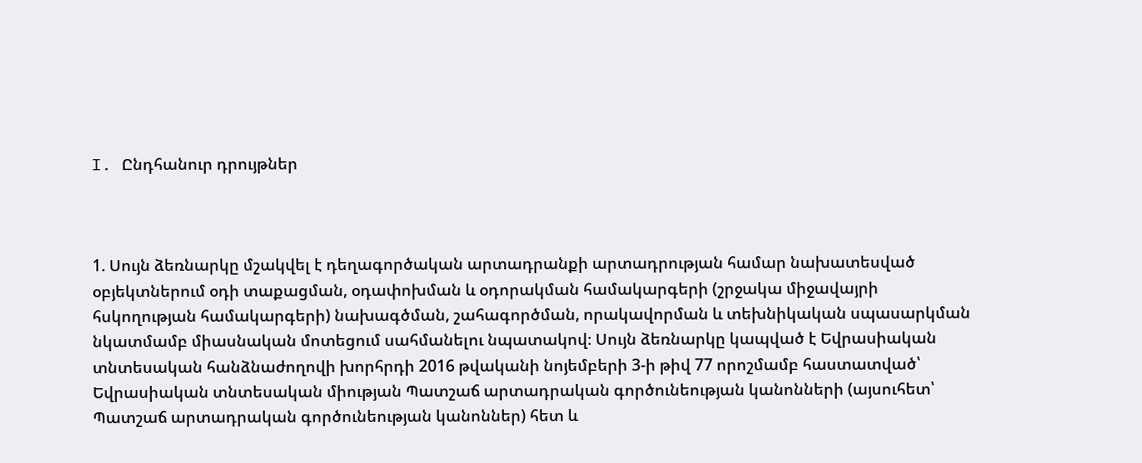I. Ընդհանուր դրույթներ



1. Սույն ձեռնարկը մշակվել է դեղագործական արտադրանքի արտադրության համար նախատեսված օբյեկտներում օդի տաքացման, օդափոխման և օդորակման համակարգերի (շրջակա միջավայրի հսկողության համակարգերի) նախագծման, շահագործման, որակավորման և տեխնիկական սպասարկման նկատմամբ միասնական մոտեցում սահմանելու նպատակով։ Սույն ձեռնարկը կապված է Եվրասիական տնտեսական հանձնաժողովի խորհրդի 2016 թվականի նոյեմբերի 3-ի թիվ 77 որոշմամբ հաստատված՝ Եվրասիական տնտեսական միության Պատշաճ արտադրական գործունեության կանոնների (այսուհետ՝ Պատշաճ արտադրական գործունեության կանոններ) հետ և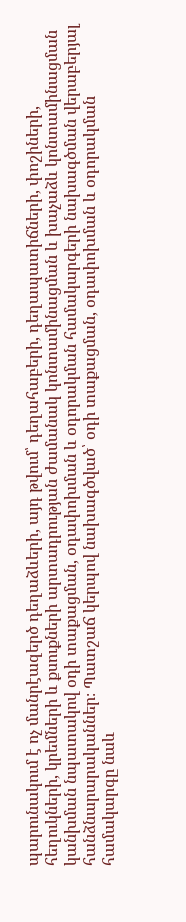պարունակում է ոչ մանրէազերծ դեղաձևերի, այդ թվում՝ դեղահաբերի, դեղապատիճների, փոշիների, հեղուկների, կրեմների և քսուքների արտադրության ժամանակ կոնտամինացման և խաչաձև կոնտամինացման կանխման նպատակով օդի տաքացման, օդափոխման և օդորակման համակարգերի նախագծման վերաբերյալ հանձնարարականներ։ Պատշաճ կերպով նախագծված՝ օդի տաքացման, օդափոխման և օդորակման համակարգը նաև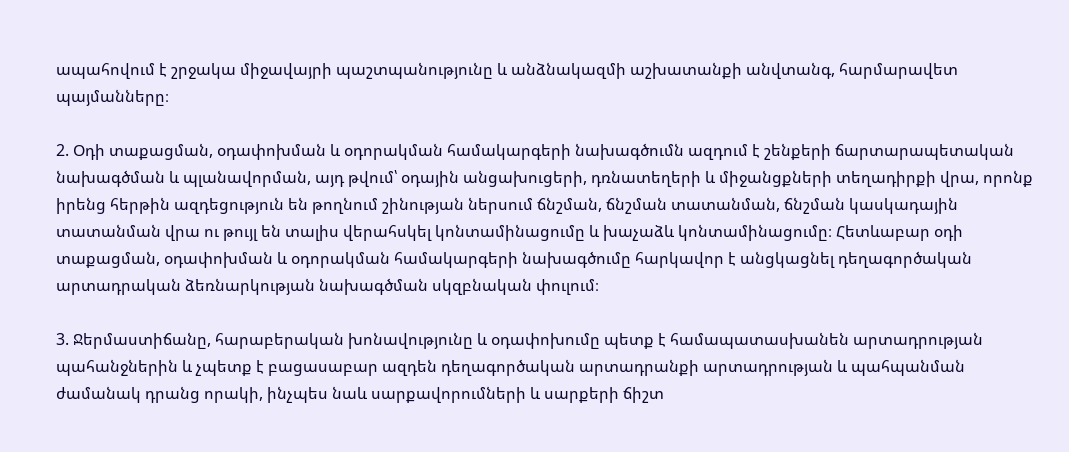ապահովում է շրջակա միջավայրի պաշտպանությունը և անձնակազմի աշխատանքի անվտանգ, հարմարավետ պայմանները։

2. Օդի տաքացման, օդափոխման և օդորակման համակարգերի նախագծումն ազդում է շենքերի ճարտարապետական նախագծման և պլանավորման, այդ թվում՝ օդային անցախուցերի, դռնատեղերի և միջանցքների տեղադիրքի վրա, որոնք իրենց հերթին ազդեցություն են թողնում շինության ներսում ճնշման, ճնշման տատանման, ճնշման կասկադային տատանման վրա ու թույլ են տալիս վերահսկել կոնտամինացումը և խաչաձև կոնտամինացումը։ Հետևաբար օդի տաքացման, օդափոխման և օդորակման համակարգերի նախագծումը հարկավոր է անցկացնել դեղագործական արտադրական ձեռնարկության նախագծման սկզբնական փուլում։

3. Ջերմաստիճանը, հարաբերական խոնավությունը և օդափոխումը պետք է համապատասխանեն արտադրության պահանջներին և չպետք է բացասաբար ազդեն դեղագործական արտադրանքի արտադրության և պահպանման ժամանակ դրանց որակի, ինչպես նաև սարքավորումների և սարքերի ճիշտ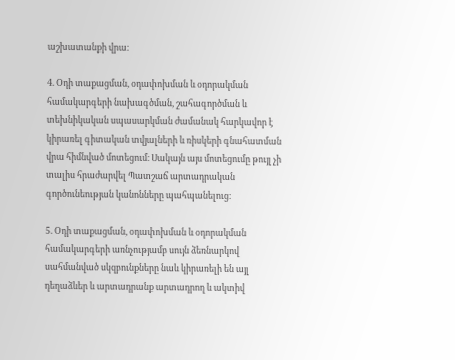աշխատանքի վրա։

4. Օդի տաքացման, օդափոխման և օդորակման համակարգերի նախագծման, շահագործման և տեխնիկական սպասարկման ժամանակ հարկավոր է կիրառել գիտական տվյալների և ռիսկերի գնահատման վրա հիմնված մոտեցում։ Սակայն այս մոտեցումը թույլ չի տալիս հրաժարվել Պատշաճ արտադրական գործունեության կանոնները պահպանելուց։

5. Օդի տաքացման, օդափոխման և օդորակման համակարգերի առնչությամբ սույն ձեռնարկով սահմանված սկզբունքները նաև կիրառելի են այլ դեղաձևեր և արտադրանք արտադրող և ակտիվ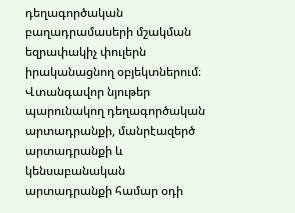դեղագործական բաղադրամասերի մշակման եզրափակիչ փուլերն իրականացնող օբյեկտներում։ Վտանգավոր նյութեր պարունակող դեղագործական արտադրանքի, մանրէազերծ արտադրանքի և կենսաբանական արտադրանքի համար օդի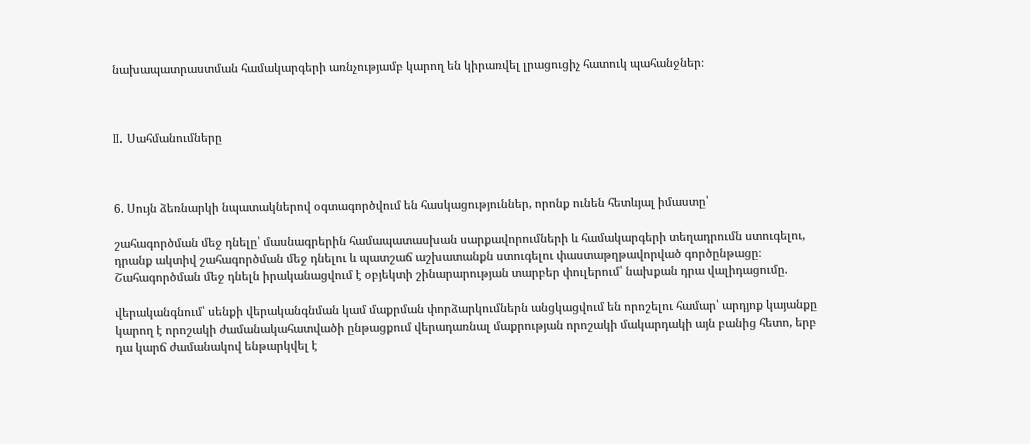նախապատրաստման համակարգերի առնչությամբ կարող են կիրառվել լրացուցիչ հատուկ պահանջներ։



II. Սահմանումները



6. Սույն ձեռնարկի նպատակներով օգտագործվում են հասկացություններ, որոնք ունեն հետևյալ իմաստը՝

շահագործման մեջ դնելը՝ մասնագրերին համապատասխան սարքավորումների և համակարգերի տեղադրումն ստուգելու, դրանք ակտիվ շահագործման մեջ դնելու և պատշաճ աշխատանքն ստուգելու փաստաթղթավորված գործընթացը։ Շահագործման մեջ դնելն իրականացվում է օբյեկտի շինարարության տարբեր փուլերում՝ նախքան դրա վալիդացումը.

վերականգնում՝ սենքի վերականգնման կամ մաքրման փորձարկումներն անցկացվում են որոշելու համար՝ արդյոք կայանքը կարող է որոշակի ժամանակահատվածի ընթացքում վերադառնալ մաքրության որոշակի մակարդակի այն բանից հետո, երբ դա կարճ ժամանակով ենթարկվել է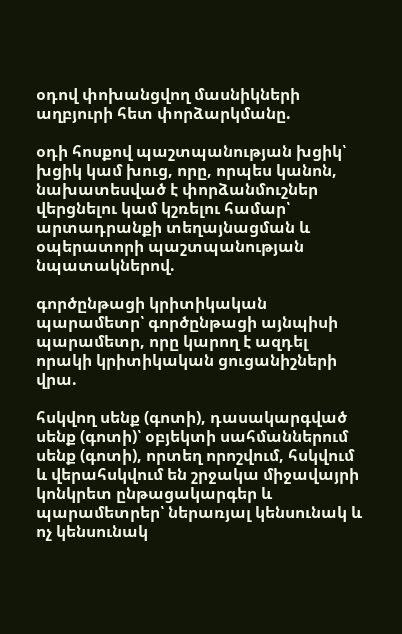օդով փոխանցվող մասնիկների աղբյուրի հետ փորձարկմանը.

օդի հոսքով պաշտպանության խցիկ՝ խցիկ կամ խուց, որը, որպես կանոն, նախատեսված է փորձանմուշներ վերցնելու կամ կշռելու համար՝ արտադրանքի տեղայնացման և օպերատորի պաշտպանության նպատակներով.

գործընթացի կրիտիկական պարամետր՝ գործընթացի այնպիսի պարամետր, որը կարող է ազդել որակի կրիտիկական ցուցանիշների վրա.

հսկվող սենք (գոտի), դասակարգված սենք (գոտի)՝ օբյեկտի սահմաններում սենք (գոտի), որտեղ որոշվում, հսկվում և վերահսկվում են շրջակա միջավայրի կոնկրետ ընթացակարգեր և պարամետրեր՝ ներառյալ կենսունակ և ոչ կենսունակ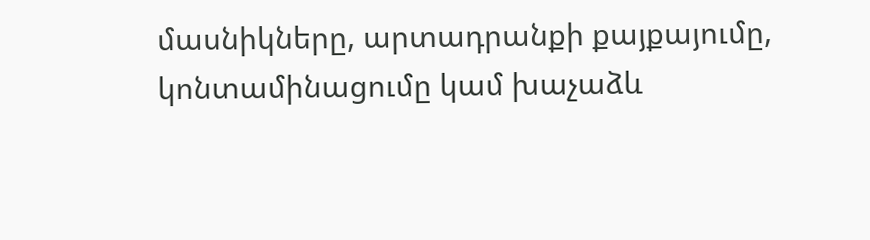մասնիկները, արտադրանքի քայքայումը, կոնտամինացումը կամ խաչաձև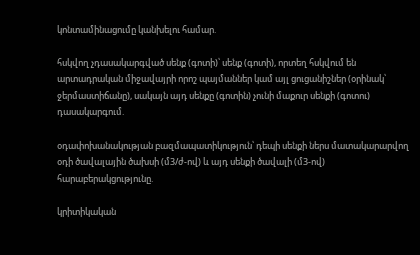կոնտամինացումը կանխելու համար.

հսկվող չդասակարգված սենք (գոտի)՝ սենք (գոտի), որտեղ հսկվում են արտադրական միջավայրի որոշ պայմաններ կամ այլ ցուցանիշներ (օրինակ՝ ջերմաստիճանը), սակայն այդ սենքը (գոտին) չունի մաքուր սենքի (գոտու) դասակարգում.

օդափոխանակության բազմապատիկություն՝ դեպի սենքի ներս մատակարարվող օդի ծավալային ծախսի (մ3/ժ-ով) և այդ սենքի ծավալի (մ3-ով) հարաբերակցությունը.

կրիտիկական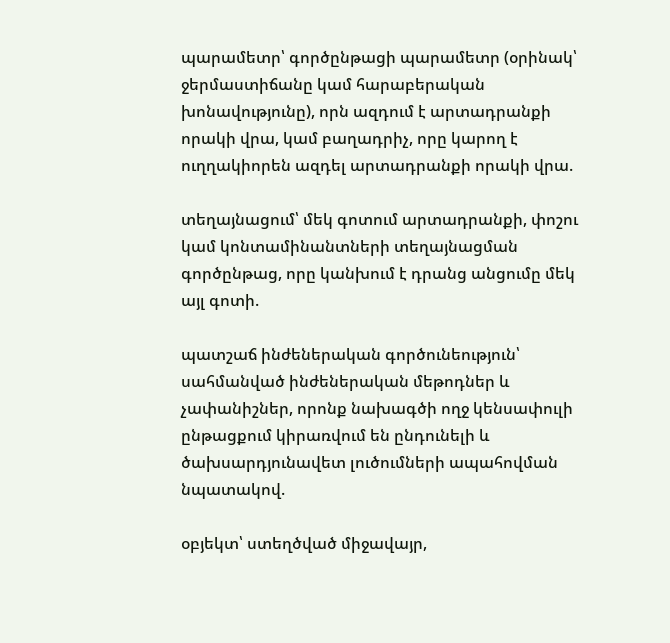պարամետր՝ գործընթացի պարամետր (օրինակ՝ ջերմաստիճանը կամ հարաբերական խոնավությունը), որն ազդում է արտադրանքի որակի վրա, կամ բաղադրիչ, որը կարող է ուղղակիորեն ազդել արտադրանքի որակի վրա.

տեղայնացում՝ մեկ գոտում արտադրանքի, փոշու կամ կոնտամինանտների տեղայնացման գործընթաց, որը կանխում է դրանց անցումը մեկ այլ գոտի.

պատշաճ ինժեներական գործունեություն՝ սահմանված ինժեներական մեթոդներ և չափանիշներ, որոնք նախագծի ողջ կենսափուլի ընթացքում կիրառվում են ընդունելի և ծախսարդյունավետ լուծումների ապահովման նպատակով.

օբյեկտ՝ ստեղծված միջավայր,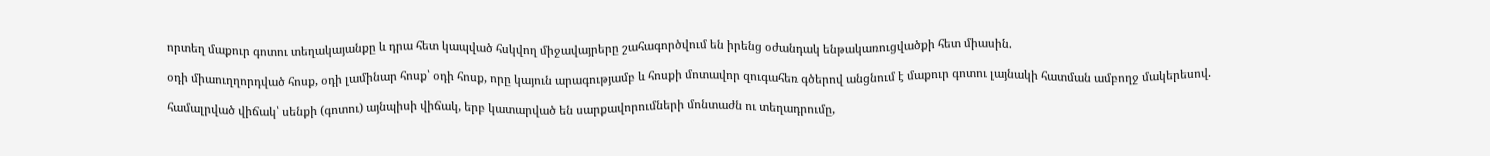որտեղ մաքուր գոտու տեղակայանքը և դրա հետ կապված հսկվող միջավայրերը շահագործվում են իրենց օժանդակ ենթակառուցվածքի հետ միասին.

օդի միաուղղորդված հոսք, օդի լամինար հոսք՝ օդի հոսք, որը կայուն արագությամբ և հոսքի մոտավոր զուգահեռ գծերով անցնում է մաքուր գոտու լայնակի հատման ամբողջ մակերեսով.

համալրված վիճակ՝ սենքի (գոտու) այնպիսի վիճակ, երբ կատարված են սարքավորումների մոնտաժն ու տեղադրումը,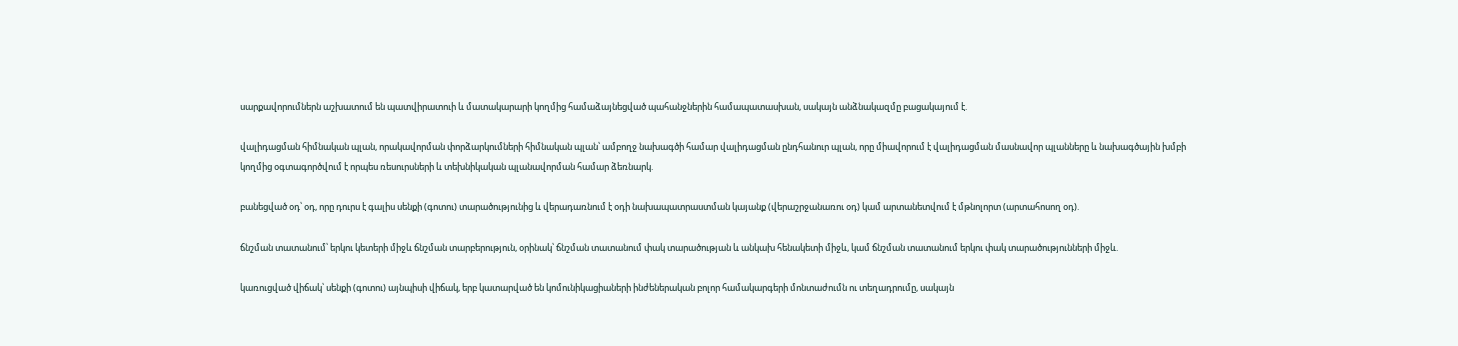սարքավորումներն աշխատում են պատվիրատուի և մատակարարի կողմից համաձայնեցված պահանջներին համապատասխան, սակայն անձնակազմը բացակայում է.

վալիդացման հիմնական պլան, որակավորման փորձարկումների հիմնական պլան՝ ամբողջ նախագծի համար վալիդացման ընդհանուր պլան, որը միավորում է վալիդացման մասնավոր պլանները և նախագծային խմբի կողմից օգտագործվում է որպես ռեսուրսների և տեխնիկական պլանավորման համար ձեռնարկ.

բանեցված օդ՝ օդ, որը դուրս է գալիս սենքի (գոտու) տարածությունից և վերադառնում է օդի նախապատրաստման կայանք (վերաշրջանառու օդ) կամ արտանետվում է մթնոլորտ (արտահոսող օդ).

ճնշման տատանում՝ երկու կետերի միջև ճնշման տարբերություն, օրինակ՝ ճնշման տատանում փակ տարածության և անկախ հենակետի միջև, կամ ճնշման տատանում երկու փակ տարածությունների միջև.

կառուցված վիճակ՝ սենքի (գոտու) այնպիսի վիճակ, երբ կատարված են կոմունիկացիաների ինժեներական բոլոր համակարգերի մոնտաժումն ու տեղադրումը, սակայն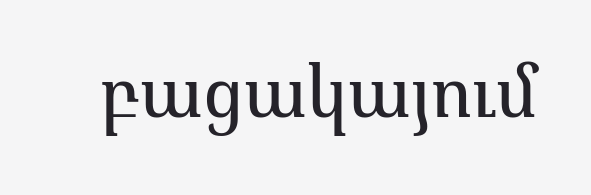բացակայում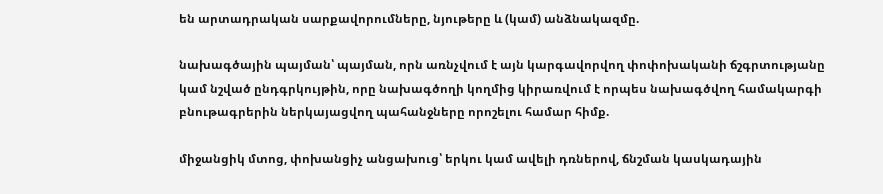են արտադրական սարքավորումները, նյութերը և (կամ) անձնակազմը.

նախագծային պայման՝ պայման, որն առնչվում է այն կարգավորվող փոփոխականի ճշգրտությանը կամ նշված ընդգրկույթին, որը նախագծողի կողմից կիրառվում է որպես նախագծվող համակարգի բնութագրերին ներկայացվող պահանջները որոշելու համար հիմք.

միջանցիկ մտոց, փոխանցիչ անցախուց՝ երկու կամ ավելի դռներով, ճնշման կասկադային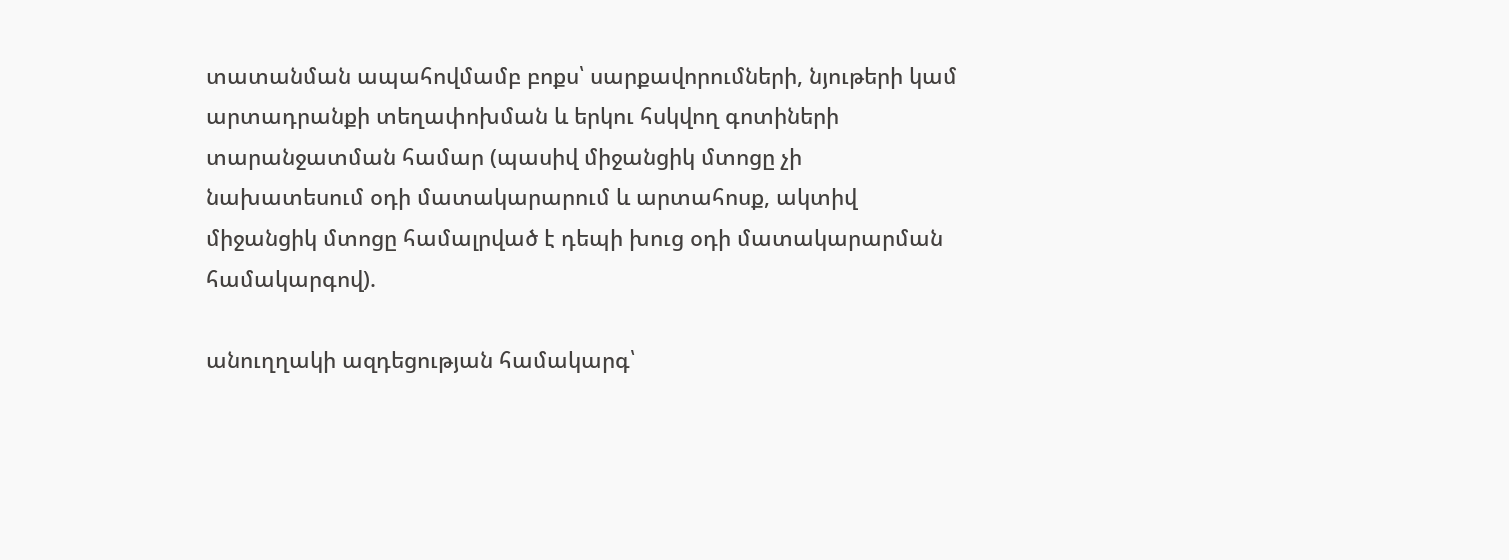տատանման ապահովմամբ բոքս՝ սարքավորումների, նյութերի կամ արտադրանքի տեղափոխման և երկու հսկվող գոտիների տարանջատման համար (պասիվ միջանցիկ մտոցը չի նախատեսում օդի մատակարարում և արտահոսք, ակտիվ միջանցիկ մտոցը համալրված է դեպի խուց օդի մատակարարման համակարգով).

անուղղակի ազդեցության համակարգ՝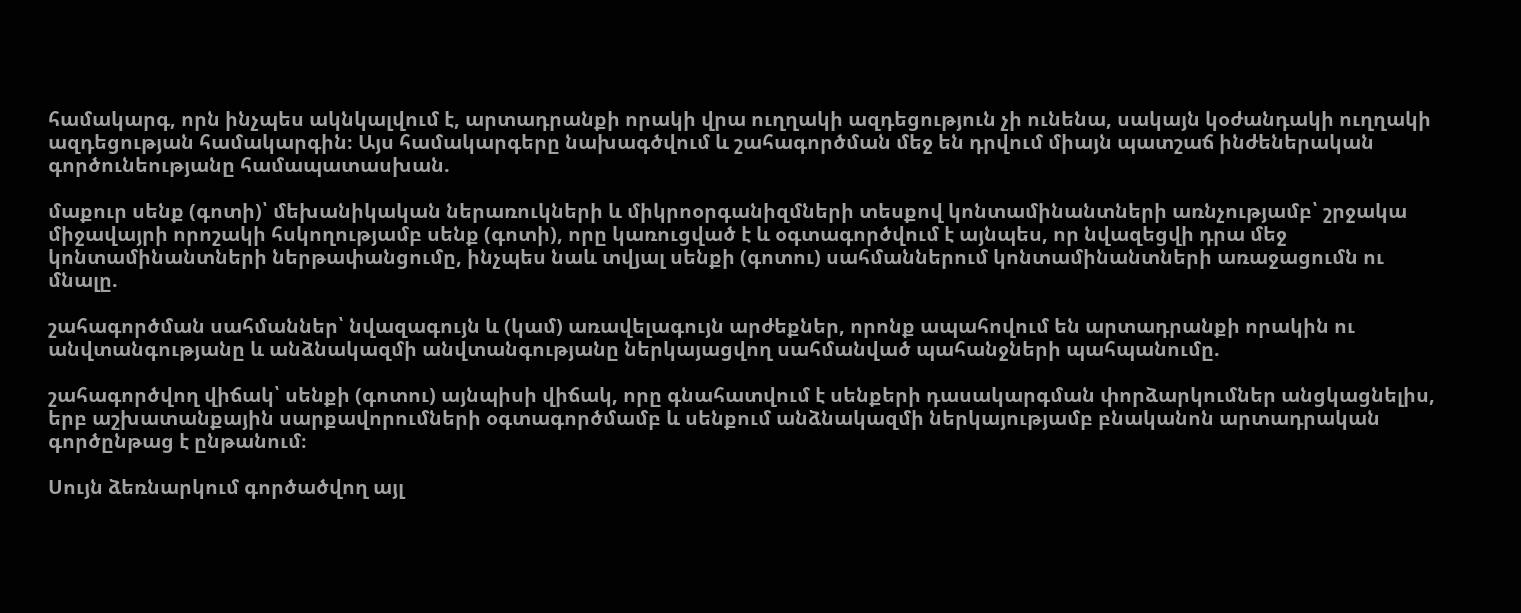համակարգ, որն ինչպես ակնկալվում է, արտադրանքի որակի վրա ուղղակի ազդեցություն չի ունենա, սակայն կօժանդակի ուղղակի ազդեցության համակարգին։ Այս համակարգերը նախագծվում և շահագործման մեջ են դրվում միայն պատշաճ ինժեներական գործունեությանը համապատասխան.

մաքուր սենք (գոտի)՝ մեխանիկական ներառուկների և միկրոօրգանիզմների տեսքով կոնտամինանտների առնչությամբ՝ շրջակա միջավայրի որոշակի հսկողությամբ սենք (գոտի), որը կառուցված է և օգտագործվում է այնպես, որ նվազեցվի դրա մեջ կոնտամինանտների ներթափանցումը, ինչպես նաև տվյալ սենքի (գոտու) սահմաններում կոնտամինանտների առաջացումն ու մնալը.

շահագործման սահմաններ՝ նվազագույն և (կամ) առավելագույն արժեքներ, որոնք ապահովում են արտադրանքի որակին ու անվտանգությանը և անձնակազմի անվտանգությանը ներկայացվող սահմանված պահանջների պահպանումը.

շահագործվող վիճակ՝ սենքի (գոտու) այնպիսի վիճակ, որը գնահատվում է սենքերի դասակարգման փորձարկումներ անցկացնելիս, երբ աշխատանքային սարքավորումների օգտագործմամբ և սենքում անձնակազմի ներկայությամբ բնականոն արտադրական գործընթաց է ընթանում։

Սույն ձեռնարկում գործածվող այլ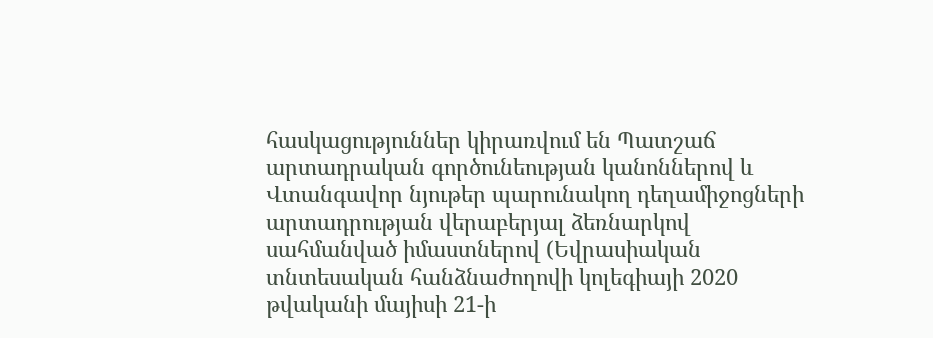հասկացություններ կիրառվում են Պատշաճ արտադրական գործունեության կանոններով և Վտանգավոր նյութեր պարունակող դեղամիջոցների արտադրության վերաբերյալ ձեռնարկով սահմանված իմաստներով (Եվրասիական տնտեսական հանձնաժողովի կոլեգիայի 2020 թվականի մայիսի 21-ի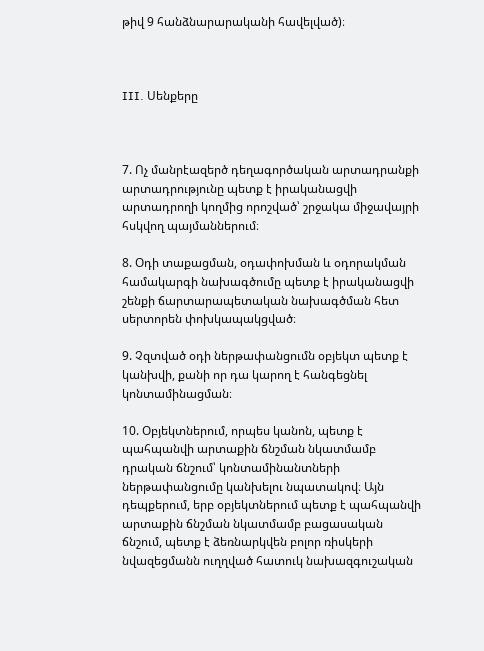թիվ 9 հանձնարարականի հավելված)։



III. Սենքերը



7. Ոչ մանրէազերծ դեղագործական արտադրանքի արտադրությունը պետք է իրականացվի արտադրողի կողմից որոշված՝ շրջակա միջավայրի հսկվող պայմաններում։

8. Օդի տաքացման, օդափոխման և օդորակման համակարգի նախագծումը պետք է իրականացվի շենքի ճարտարապետական նախագծման հետ սերտորեն փոխկապակցված։

9. Չզտված օդի ներթափանցումն օբյեկտ պետք է կանխվի, քանի որ դա կարող է հանգեցնել կոնտամինացման։

10. Օբյեկտներում, որպես կանոն, պետք է պահպանվի արտաքին ճնշման նկատմամբ դրական ճնշում՝ կոնտամինանտների ներթափանցումը կանխելու նպատակով։ Այն դեպքերում, երբ օբյեկտներում պետք է պահպանվի արտաքին ճնշման նկատմամբ բացասական ճնշում, պետք է ձեռնարկվեն բոլոր ռիսկերի նվազեցմանն ուղղված հատուկ նախազգուշական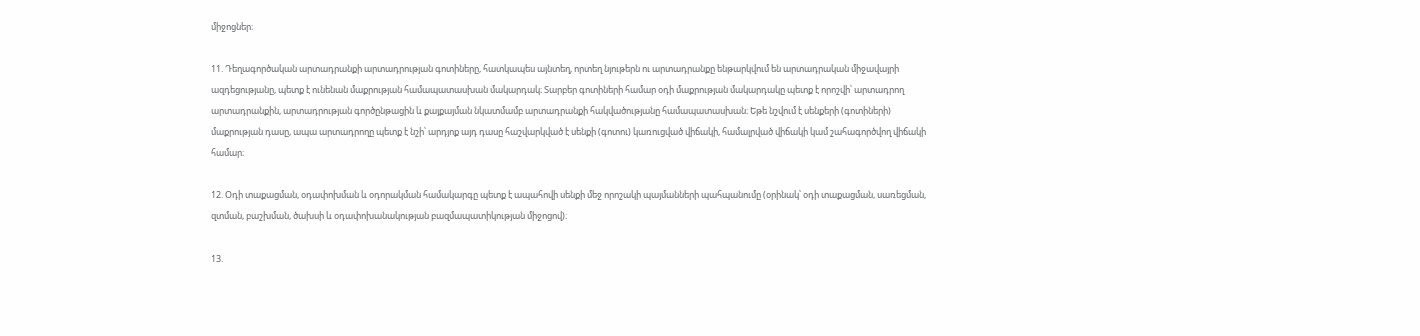միջոցներ։

11. Դեղագործական արտադրանքի արտադրության գոտիները, հատկապես այնտեղ, որտեղ նյութերն ու արտադրանքը ենթարկվում են արտադրական միջավայրի ազդեցությանը, պետք է ունենան մաքրության համապատասխան մակարդակ։ Տարբեր գոտիների համար օդի մաքրության մակարդակը պետք է որոշվի՝ արտադրող արտադրանքին, արտադրության գործընթացին և քայքայման նկատմամբ արտադրանքի հակվածությանը համապատասխան։ Եթե նշվում է սենքերի (գոտիների) մաքրության դասը, ապա արտադրողը պետք է նշի՝ արդյոք այդ դասը հաշվարկված է սենքի (գոտու) կառուցված վիճակի, համալրված վիճակի կամ շահագործվող վիճակի համար։

12. Օդի տաքացման, օդափոխման և օդորակման համակարգը պետք է ապահովի սենքի մեջ որոշակի պայմանների պահպանումը (օրինակ՝ օդի տաքացման, սառեցման, զտման, բաշխման, ծախսի և օդափոխանակության բազմապատիկության միջոցով)։

13.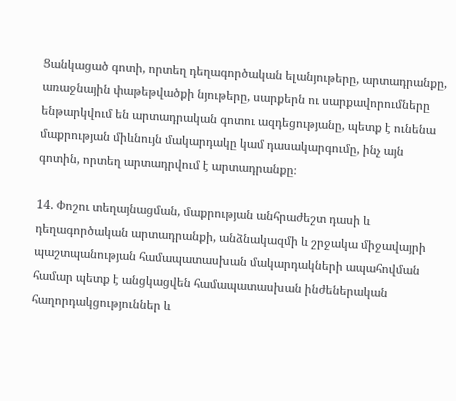Ցանկացած գոտի, որտեղ դեղագործական ելանյութերը, արտադրանքը, առաջնային փաթեթվածքի նյութերը, սարքերն ու սարքավորումները ենթարկվում են արտադրական գոտու ազդեցությանը, պետք է ունենա մաքրության միևնույն մակարդակը կամ դասակարգումը, ինչ այն գոտին, որտեղ արտադրվում է արտադրանքը։

14. Փոշու տեղայնացման, մաքրության անհրաժեշտ դասի և դեղագործական արտադրանքի, անձնակազմի և շրջակա միջավայրի պաշտպանության համապատասխան մակարդակների ապահովման համար պետք է անցկացվեն համապատասխան ինժեներական հաղորդակցություններ և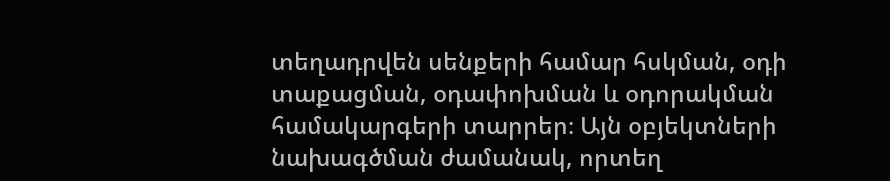տեղադրվեն սենքերի համար հսկման, օդի տաքացման, օդափոխման և օդորակման համակարգերի տարրեր։ Այն օբյեկտների նախագծման ժամանակ, որտեղ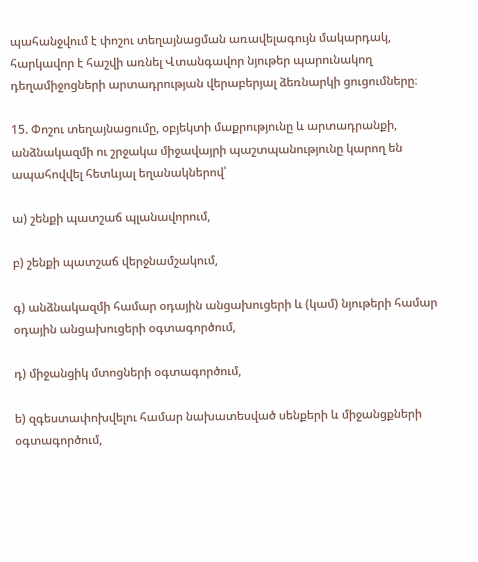պահանջվում է փոշու տեղայնացման առավելագույն մակարդակ, հարկավոր է հաշվի առնել Վտանգավոր նյութեր պարունակող դեղամիջոցների արտադրության վերաբերյալ ձեռնարկի ցուցումները։

15. Փոշու տեղայնացումը, օբյեկտի մաքրությունը և արտադրանքի, անձնակազմի ու շրջակա միջավայրի պաշտպանությունը կարող են ապահովվել հետևյալ եղանակներով՝

ա) շենքի պատշաճ պլանավորում,

բ) շենքի պատշաճ վերջնամշակում,

գ) անձնակազմի համար օդային անցախուցերի և (կամ) նյութերի համար օդային անցախուցերի օգտագործում,

դ) միջանցիկ մտոցների օգտագործում,

ե) զգեստափոխվելու համար նախատեսված սենքերի և միջանցքների օգտագործում,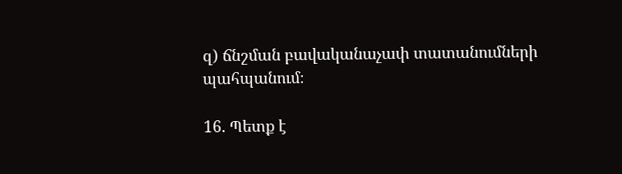զ) ճնշման բավականաչափ տատանումների պահպանում։

16. Պետք է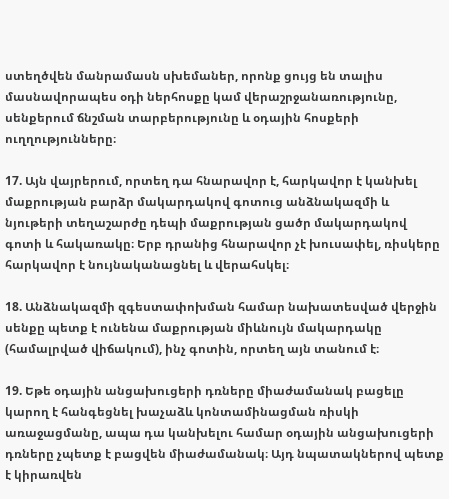ստեղծվեն մանրամասն սխեմաներ, որոնք ցույց են տալիս մասնավորապես օդի ներհոսքը կամ վերաշրջանառությունը, սենքերում ճնշման տարբերությունը և օդային հոսքերի ուղղությունները։

17. Այն վայրերում, որտեղ դա հնարավոր է, հարկավոր է կանխել մաքրության բարձր մակարդակով գոտուց անձնակազմի և նյութերի տեղաշարժը դեպի մաքրության ցածր մակարդակով գոտի և հակառակը։ Երբ դրանից հնարավոր չէ խուսափել, ռիսկերը հարկավոր է նույնականացնել և վերահսկել։

18. Անձնակազմի զգեստափոխման համար նախատեսված վերջին սենքը պետք է ունենա մաքրության միևնույն մակարդակը (համալրված վիճակում), ինչ գոտին, որտեղ այն տանում է։

19. Եթե օդային անցախուցերի դռները միաժամանակ բացելը կարող է հանգեցնել խաչաձև կոնտամինացման ռիսկի առաջացմանը, ապա դա կանխելու համար օդային անցախուցերի դռները չպետք է բացվեն միաժամանակ։ Այդ նպատակներով պետք է կիրառվեն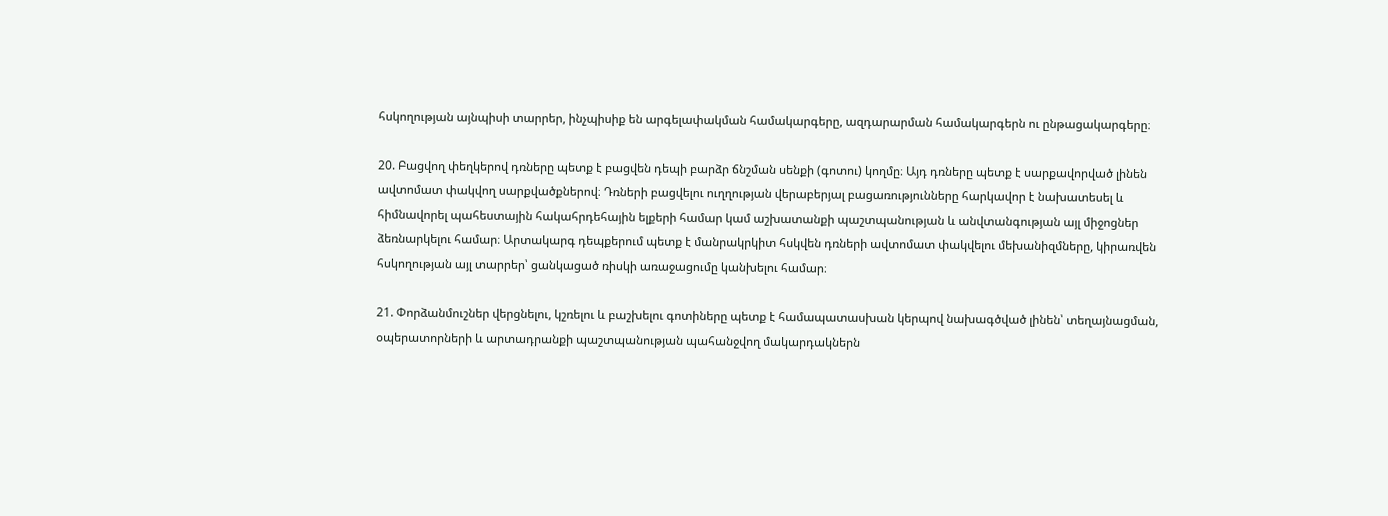հսկողության այնպիսի տարրեր, ինչպիսիք են արգելափակման համակարգերը, ազդարարման համակարգերն ու ընթացակարգերը։

20. Բացվող փեղկերով դռները պետք է բացվեն դեպի բարձր ճնշման սենքի (գոտու) կողմը։ Այդ դռները պետք է սարքավորված լինեն ավտոմատ փակվող սարքվածքներով։ Դռների բացվելու ուղղության վերաբերյալ բացառությունները հարկավոր է նախատեսել և հիմնավորել պահեստային հակահրդեհային ելքերի համար կամ աշխատանքի պաշտպանության և անվտանգության այլ միջոցներ ձեռնարկելու համար։ Արտակարգ դեպքերում պետք է մանրակրկիտ հսկվեն դռների ավտոմատ փակվելու մեխանիզմները, կիրառվեն հսկողության այլ տարրեր՝ ցանկացած ռիսկի առաջացումը կանխելու համար։

21. Փորձանմուշներ վերցնելու, կշռելու և բաշխելու գոտիները պետք է համապատասխան կերպով նախագծված լինեն՝ տեղայնացման, օպերատորների և արտադրանքի պաշտպանության պահանջվող մակարդակներն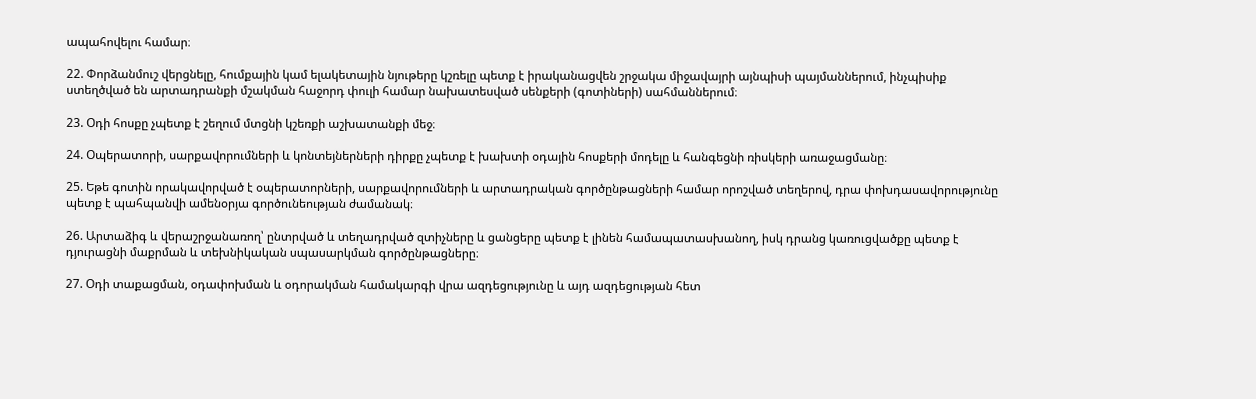ապահովելու համար։

22. Փորձանմուշ վերցնելը, հումքային կամ ելակետային նյութերը կշռելը պետք է իրականացվեն շրջակա միջավայրի այնպիսի պայմաններում, ինչպիսիք ստեղծված են արտադրանքի մշակման հաջորդ փուլի համար նախատեսված սենքերի (գոտիների) սահմաններում։

23. Օդի հոսքը չպետք է շեղում մտցնի կշեռքի աշխատանքի մեջ։

24. Օպերատորի, սարքավորումների և կոնտեյներների դիրքը չպետք է խախտի օդային հոսքերի մոդելը և հանգեցնի ռիսկերի առաջացմանը։

25. Եթե գոտին որակավորված է օպերատորների, սարքավորումների և արտադրական գործընթացների համար որոշված տեղերով, դրա փոխդասավորությունը պետք է պահպանվի ամենօրյա գործունեության ժամանակ։

26. Արտաձիգ և վերաշրջանառող՝ ընտրված և տեղադրված զտիչները և ցանցերը պետք է լինեն համապատասխանող, իսկ դրանց կառուցվածքը պետք է դյուրացնի մաքրման և տեխնիկական սպասարկման գործընթացները։

27. Օդի տաքացման, օդափոխման և օդորակման համակարգի վրա ազդեցությունը և այդ ազդեցության հետ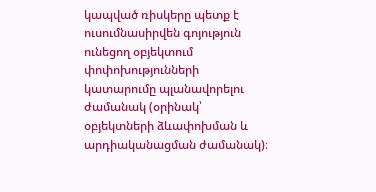կապված ռիսկերը պետք է ուսումնասիրվեն գոյություն ունեցող օբյեկտում փոփոխությունների կատարումը պլանավորելու ժամանակ (օրինակ՝ օբյեկտների ձևափոխման և արդիականացման ժամանակ)։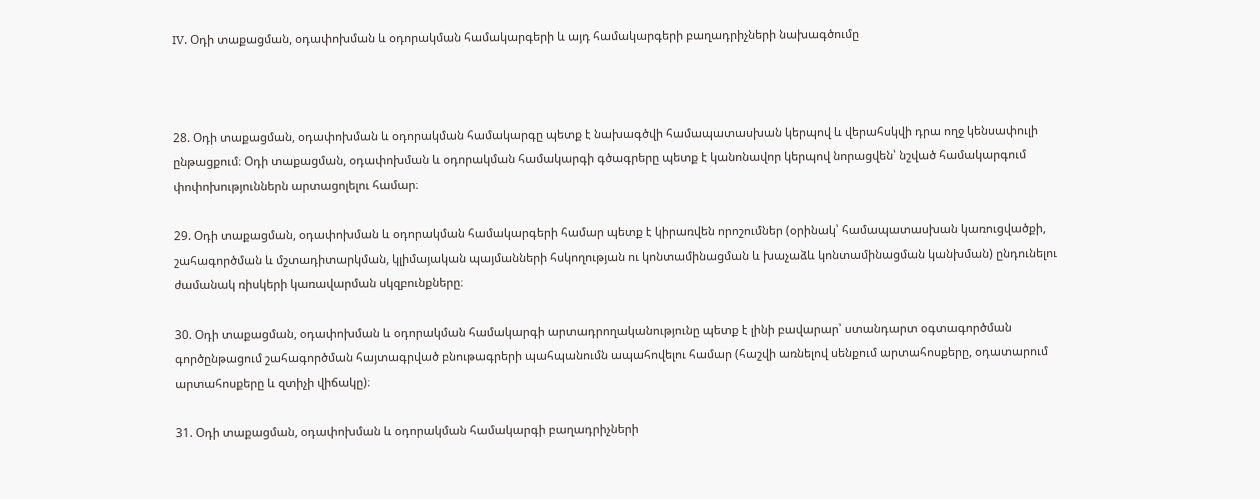IV. Օդի տաքացման, օդափոխման և օդորակման համակարգերի և այդ համակարգերի բաղադրիչների նախագծումը



28. Օդի տաքացման, օդափոխման և օդորակման համակարգը պետք է նախագծվի համապատասխան կերպով և վերահսկվի դրա ողջ կենսափուլի ընթացքում։ Օդի տաքացման, օդափոխման և օդորակման համակարգի գծագրերը պետք է կանոնավոր կերպով նորացվեն՝ նշված համակարգում փոփոխություններն արտացոլելու համար։

29. Օդի տաքացման, օդափոխման և օդորակման համակարգերի համար պետք է կիրառվեն որոշումներ (օրինակ՝ համապատասխան կառուցվածքի, շահագործման և մշտադիտարկման, կլիմայական պայմանների հսկողության ու կոնտամինացման և խաչաձև կոնտամինացման կանխման) ընդունելու ժամանակ ռիսկերի կառավարման սկզբունքները։

30. Օդի տաքացման, օդափոխման և օդորակման համակարգի արտադրողականությունը պետք է լինի բավարար՝ ստանդարտ օգտագործման գործընթացում շահագործման հայտագրված բնութագրերի պահպանումն ապահովելու համար (հաշվի առնելով սենքում արտահոսքերը, օդատարում արտահոսքերը և զտիչի վիճակը)։

31. Օդի տաքացման, օդափոխման և օդորակման համակարգի բաղադրիչների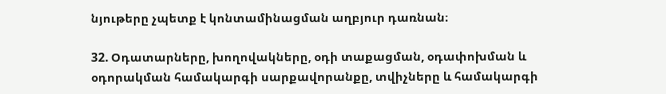նյութերը չպետք է կոնտամինացման աղբյուր դառնան։

32. Օդատարները, խողովակները, օդի տաքացման, օդափոխման և օդորակման համակարգի սարքավորանքը, տվիչները և համակարգի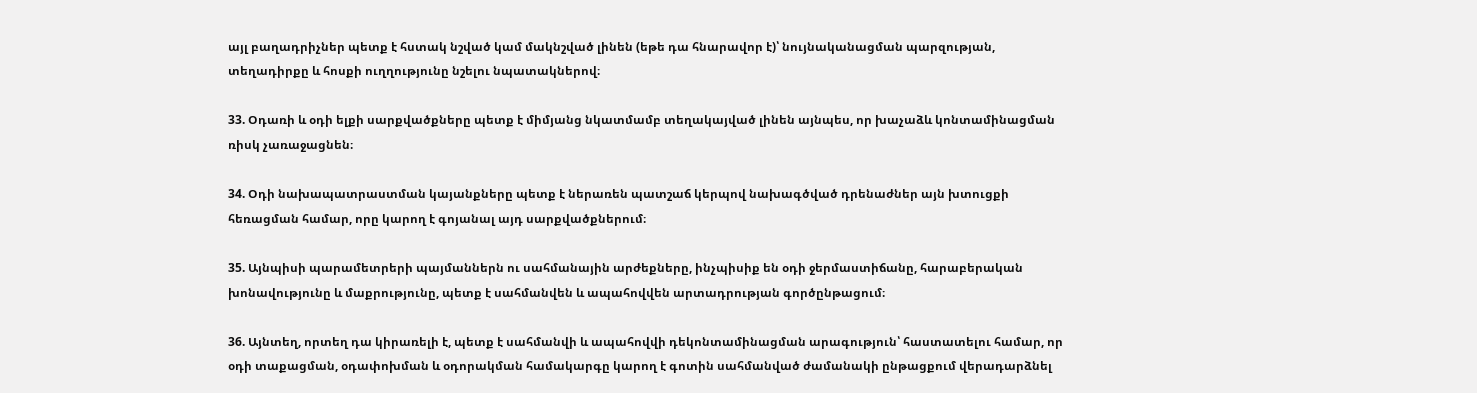այլ բաղադրիչներ պետք է հստակ նշված կամ մակնշված լինեն (եթե դա հնարավոր է)՝ նույնականացման պարզության, տեղադիրքը և հոսքի ուղղությունը նշելու նպատակներով։

33. Օդառի և օդի ելքի սարքվածքները պետք է միմյանց նկատմամբ տեղակայված լինեն այնպես, որ խաչաձև կոնտամինացման ռիսկ չառաջացնեն։

34. Օդի նախապատրաստման կայանքները պետք է ներառեն պատշաճ կերպով նախագծված դրենաժներ այն խտուցքի հեռացման համար, որը կարող է գոյանալ այդ սարքվածքներում։

35. Այնպիսի պարամետրերի պայմաններն ու սահմանային արժեքները, ինչպիսիք են օդի ջերմաստիճանը, հարաբերական խոնավությունը և մաքրությունը, պետք է սահմանվեն և ապահովվեն արտադրության գործընթացում։

36. Այնտեղ, որտեղ դա կիրառելի է, պետք է սահմանվի և ապահովվի դեկոնտամինացման արագություն՝ հաստատելու համար, որ օդի տաքացման, օդափոխման և օդորակման համակարգը կարող է գոտին սահմանված ժամանակի ընթացքում վերադարձնել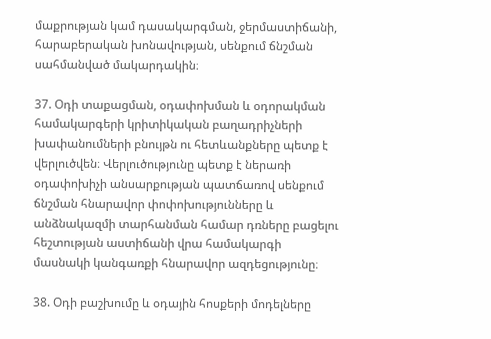մաքրության կամ դասակարգման, ջերմաստիճանի, հարաբերական խոնավության, սենքում ճնշման սահմանված մակարդակին։

37. Օդի տաքացման, օդափոխման և օդորակման համակարգերի կրիտիկական բաղադրիչների խափանումների բնույթն ու հետևանքները պետք է վերլուծվեն։ Վերլուծությունը պետք է ներառի օդափոխիչի անսարքության պատճառով սենքում ճնշման հնարավոր փոփոխությունները և անձնակազմի տարհանման համար դռները բացելու հեշտության աստիճանի վրա համակարգի մասնակի կանգառքի հնարավոր ազդեցությունը։

38. Օդի բաշխումը և օդային հոսքերի մոդելները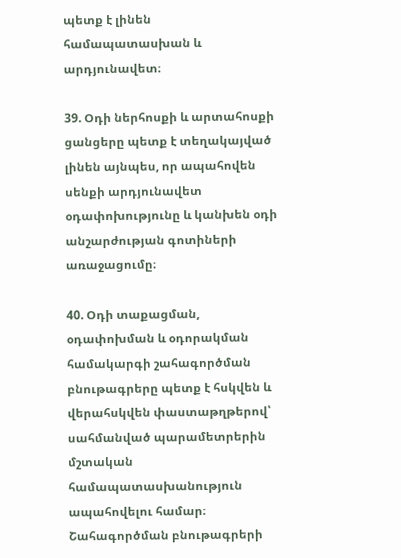պետք է լինեն համապատասխան և արդյունավետ։

39. Օդի ներհոսքի և արտահոսքի ցանցերը պետք է տեղակայված լինեն այնպես, որ ապահովեն սենքի արդյունավետ օդափոխությունը և կանխեն օդի անշարժության գոտիների առաջացումը։

40. Օդի տաքացման, օդափոխման և օդորակման համակարգի շահագործման բնութագրերը պետք է հսկվեն և վերահսկվեն փաստաթղթերով՝ սահմանված պարամետրերին մշտական համապատասխանություն ապահովելու համար։ Շահագործման բնութագրերի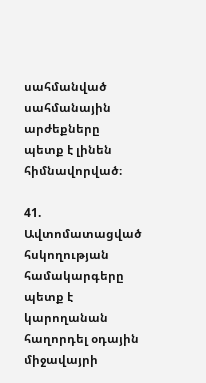սահմանված սահմանային արժեքները պետք է լինեն հիմնավորված։

41. Ավտոմատացված հսկողության համակարգերը պետք է կարողանան հաղորդել օդային միջավայրի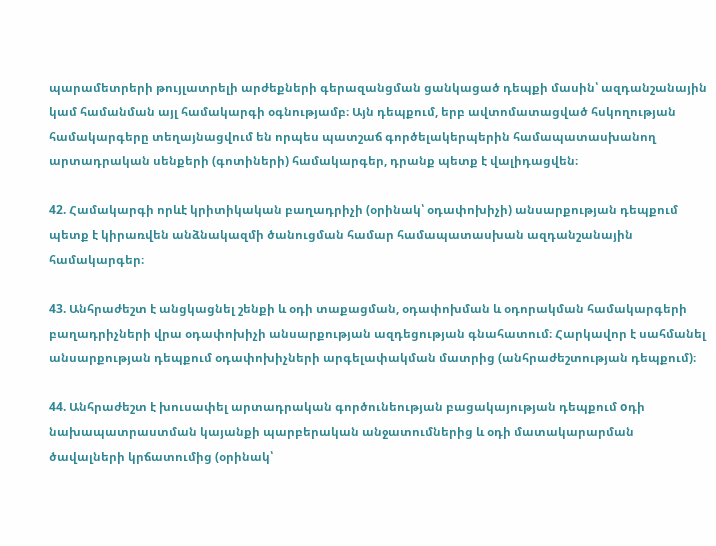պարամետրերի թույլատրելի արժեքների գերազանցման ցանկացած դեպքի մասին՝ ազդանշանային կամ համանման այլ համակարգի օգնությամբ։ Այն դեպքում, երբ ավտոմատացված հսկողության համակարգերը տեղայնացվում են որպես պատշաճ գործելակերպերին համապատասխանող արտադրական սենքերի (գոտիների) համակարգեր, դրանք պետք է վալիդացվեն։

42. Համակարգի որևէ կրիտիկական բաղադրիչի (օրինակ՝ օդափոխիչի) անսարքության դեպքում պետք է կիրառվեն անձնակազմի ծանուցման համար համապատասխան ազդանշանային համակարգեր։

43. Անհրաժեշտ է անցկացնել շենքի և օդի տաքացման, օդափոխման և օդորակման համակարգերի բաղադրիչների վրա օդափոխիչի անսարքության ազդեցության գնահատում։ Հարկավոր է սահմանել անսարքության դեպքում օդափոխիչների արգելափակման մատրից (անհրաժեշտության դեպքում)։

44. Անհրաժեշտ է խուսափել արտադրական գործունեության բացակայության դեպքում oդի նախապատրաստման կայանքի պարբերական անջատումներից և օդի մատակարարման ծավալների կրճատումից (օրինակ՝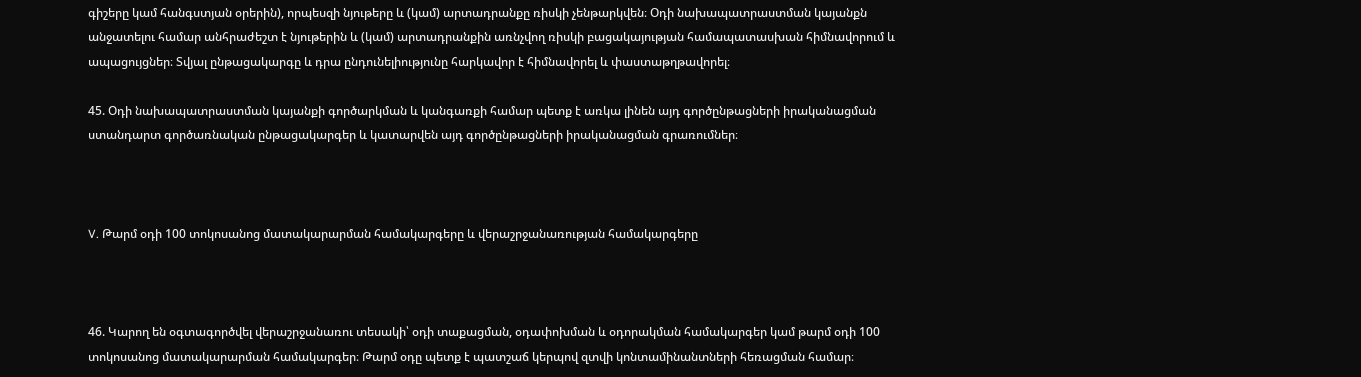գիշերը կամ հանգստյան օրերին), որպեսզի նյութերը և (կամ) արտադրանքը ռիսկի չենթարկվեն։ Օդի նախապատրաստման կայանքն անջատելու համար անհրաժեշտ է նյութերին և (կամ) արտադրանքին առնչվող ռիսկի բացակայության համապատասխան հիմնավորում և ապացույցներ։ Տվյալ ընթացակարգը և դրա ընդունելիությունը հարկավոր է հիմնավորել և փաստաթղթավորել։

45. Օդի նախապատրաստման կայանքի գործարկման և կանգառքի համար պետք է առկա լինեն այդ գործընթացների իրականացման ստանդարտ գործառնական ընթացակարգեր և կատարվեն այդ գործընթացների իրականացման գրառումներ։



V. Թարմ օդի 100 տոկոսանոց մատակարարման համակարգերը և վերաշրջանառության համակարգերը



46. Կարող են օգտագործվել վերաշրջանառու տեսակի՝ օդի տաքացման, օդափոխման և օդորակման համակարգեր կամ թարմ օդի 100 տոկոսանոց մատակարարման համակարգեր։ Թարմ օդը պետք է պատշաճ կերպով զտվի կոնտամինանտների հեռացման համար։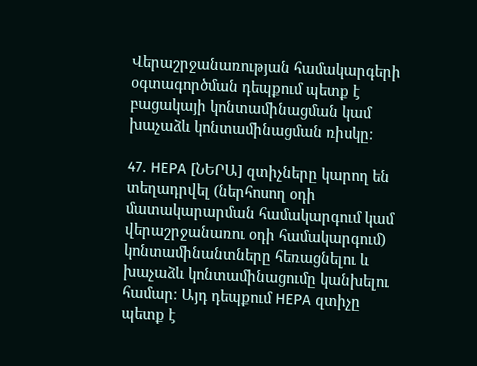Վերաշրջանառության համակարգերի օգտագործման դեպքում պետք է բացակայի կոնտամինացման կամ խաչաձև կոնտամինացման ռիսկը։

47. НЕРА [ՆԵՐԱ] զտիչները կարող են տեղադրվել (ներհոսող օդի մատակարարման համակարգում կամ վերաշրջանառու օդի համակարգում) կոնտամինանտները հեռացնելու և խաչաձև կոնտամինացումը կանխելու համար։ Այդ դեպքում НЕРА զտիչը պետք է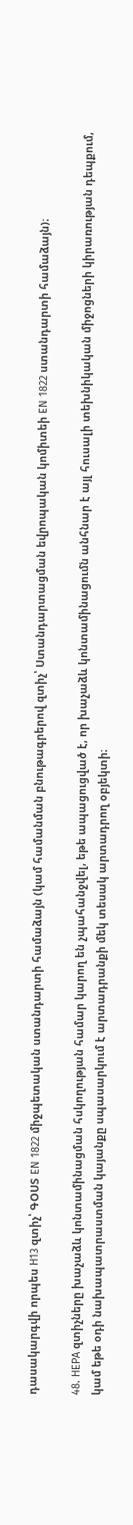դասակարգվի որպես Н13 զտիչ՝ ԳՕՍՏ EN 1822 միջպետական ստանդարտի համաձայն (կամ համանման բնութագրերով զտիչ՝ Ստանդարտացման եվրոպական կոմիտեի ЕN 1822 ստանդարտի համաձայն)։

48. НЕРА զտիչները խաչաձև կոնտամինացման հսկողության համար կարող են չպահանջվել, եթե ապացուցված է, որ խաչաձև կոնտամինացումն անհնար է այլ հուսալի տեխնիկական միջոցների կիրառության դեպքում, կամ եթե օդի նախապատրաստման կայանքը սպասարկում է արտադրանքի մեկ տեսակ արտադրող օբյեկտի։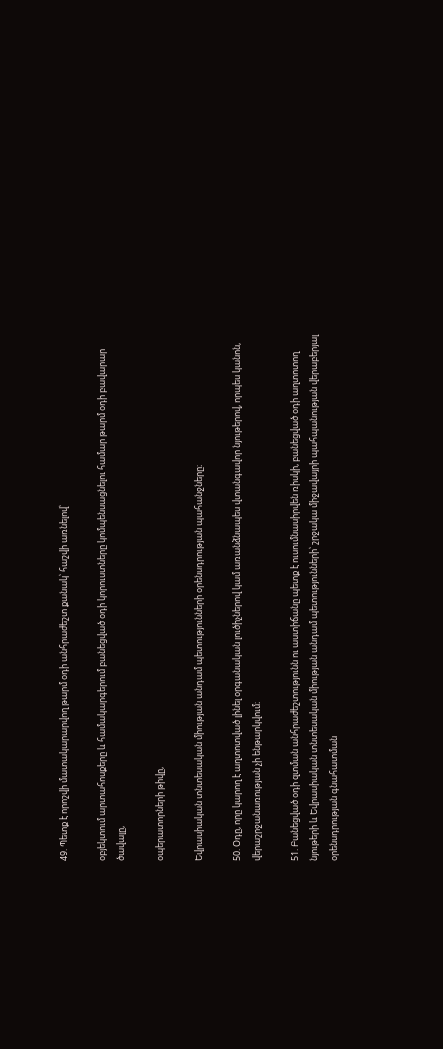49. Պետք է որոշվի մատակարարվող թարմ օդի անհրաժեշտ քանակ՝ հաշվի առնելով՝

օբյեկտում արտահոսքերը և համակարգերում բանեցված օդի կորուստները կոմպենսացնելու համար թարմ օդի բավարար ծավալը,

օպերատորների թիվը,

Եվրասիական տնտեսական միության անդամ պետությունների օրենսդրության պահանջները։

50. Օդը, որը կարող է աղտոտված լինել օրգանական լուծիչներով կամ առանձնապես վտանգավոր նյութերով, որպես կանոն, վերաշրջանառության չի ենթարկվում։

51. Բանեցված օդի զտման անհրաժեշտությունն ու աստիճանը պետք է ուսումնասիրվեն ռիսկի, բանեցված օդի աղտոտող նյութերի և Եվրասիական տնտեսական միության անդամ պետությունների՝ շրջակա միջավայրի պահպանության վերաբերյալ օրենսդրության գնահատման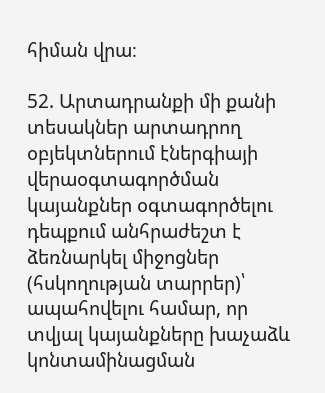հիման վրա։

52. Արտադրանքի մի քանի տեսակներ արտադրող օբյեկտներում էներգիայի վերաօգտագործման կայանքներ օգտագործելու դեպքում անհրաժեշտ է ձեռնարկել միջոցներ (հսկողության տարրեր)՝ ապահովելու համար, որ տվյալ կայանքները խաչաձև կոնտամինացման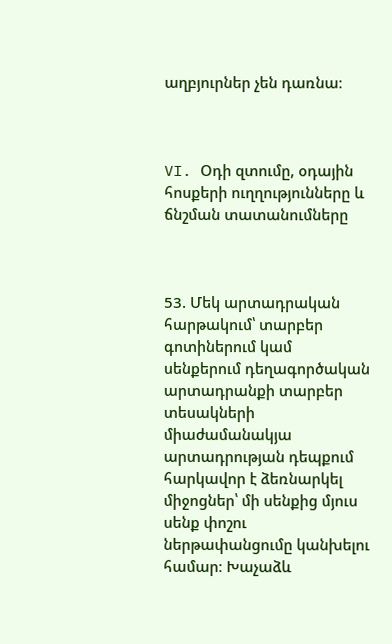աղբյուրներ չեն դառնա։



VI. Օդի զտումը, օդային հոսքերի ուղղությունները և ճնշման տատանումները



53. Մեկ արտադրական հարթակում՝ տարբեր գոտիներում կամ սենքերում դեղագործական արտադրանքի տարբեր տեսակների միաժամանակյա արտադրության դեպքում հարկավոր է ձեռնարկել միջոցներ՝ մի սենքից մյուս սենք փոշու ներթափանցումը կանխելու համար։ Խաչաձև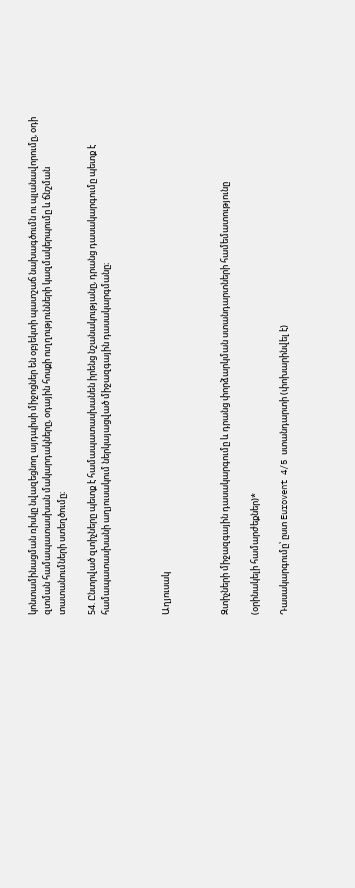կոնտամինացման ռիսկը նվազեցնող այդպիսի միջոցներ են օբյեկտի պատշաճ նախագծումն ու պլանավորումը, օդի զտման համապատասխան մակարդակները, օդային հոսքի ուղղությունների կազմակերպումը և ճնշման տատանումների ստեղծումը։

54. Ընտրված զտիչները պետք է համապատասխանեն իրենց նշանակությանը, դրանց դասակարգումը պետք է համապատասխանի աղյուսակում ներկայացված միջազգային դասակարգմանը։



Աղյուսակ



Զտիչների միջազգային դասակարգումը և դրանց փորձարկման ստանդարտների համեմատությունը

(օրինակելի համարժեքներ)*

Դասակարգումը՝ ըստ Eurovent 4/5 ստանդարտի (փոխարինվել է)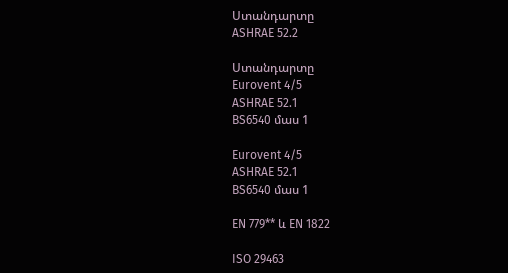Ստանդարտը
ASHRAE 52.2

Ստանդարտը
Eurovent 4/5
ASHRAE 52.1
BS6540 մաս 1

Eurovent 4/5
ASHRAE 52.1
BS6540 մաս 1

EN 779** և EN 1822

ISO 29463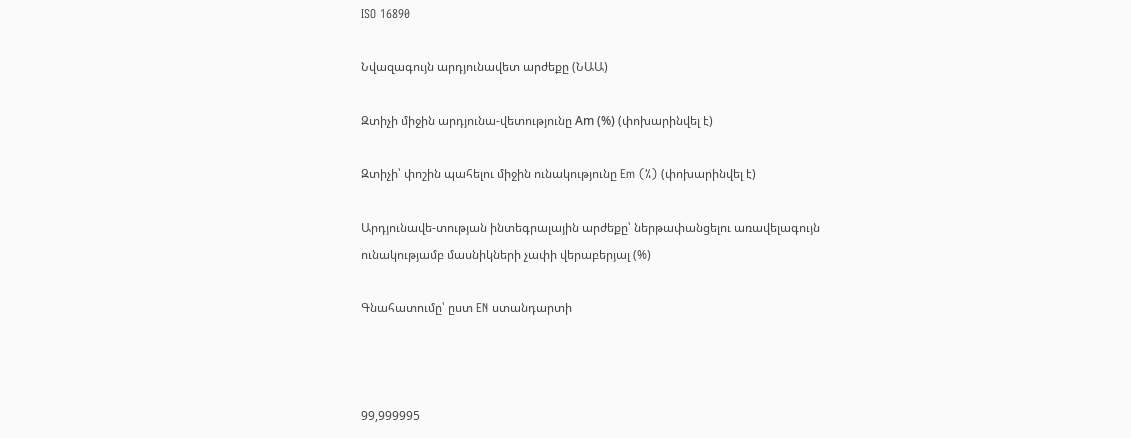ISO 16890

Նվազագույն արդյունավետ արժեքը (ՆԱԱ)

Զտիչի միջին արդյունա-վետությունը Аm (%) (փոխարինվել է)

Զտիչի՝ փոշին պահելու միջին ունակությունը Em (%) (փոխարինվել է)

Արդյունավե-տության ինտեգրալային արժեքը՝ ներթափանցելու առավելագույն ունակությամբ մասնիկների չափի վերաբերյալ (%)

Գնահատումը՝ ըստ EN ստանդարտի



99,999995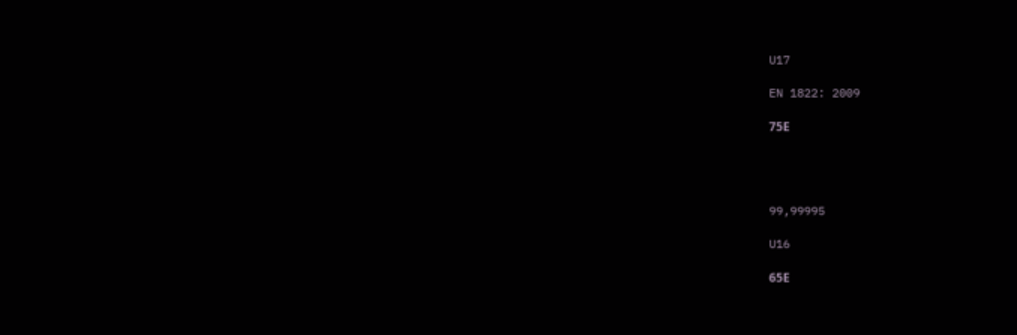U17

EN 1822: 2009

75Е




99,99995

U16

65Е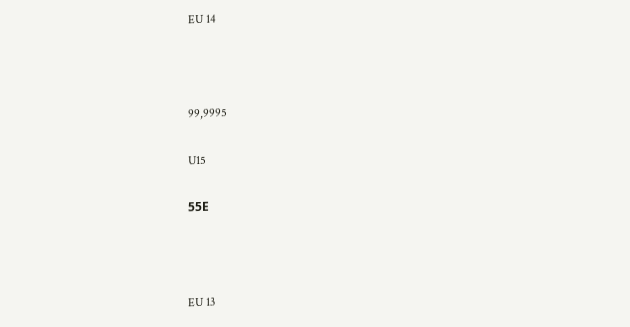EU 14



99,9995

U15

55Е



EU 13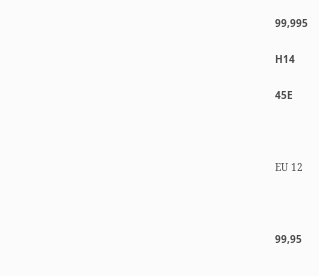99,995

Н14

45Е



EU 12



99,95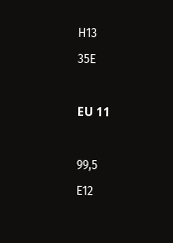Н13

35Е



EU 11



99,5

Е12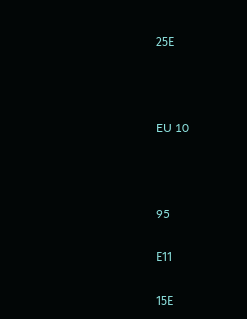25Е



EU 10



95

Е11

15Е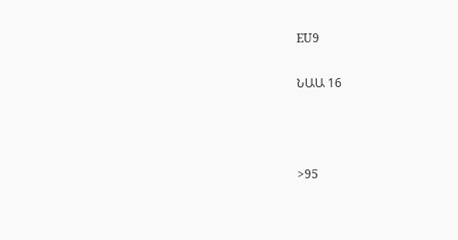EU9

ՆԱԱ 16



>95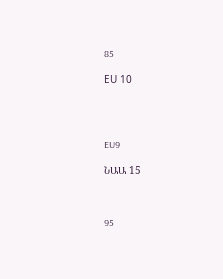85

ЕU 10




EU9

ՆԱԱ 15



95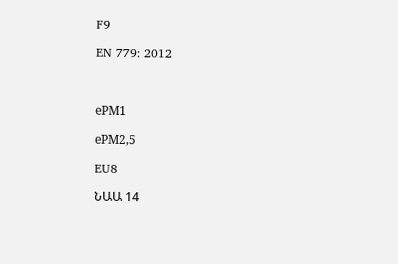F9

EN 779: 2012



еРМ1

еРМ2,5

EU8

ՆԱԱ 14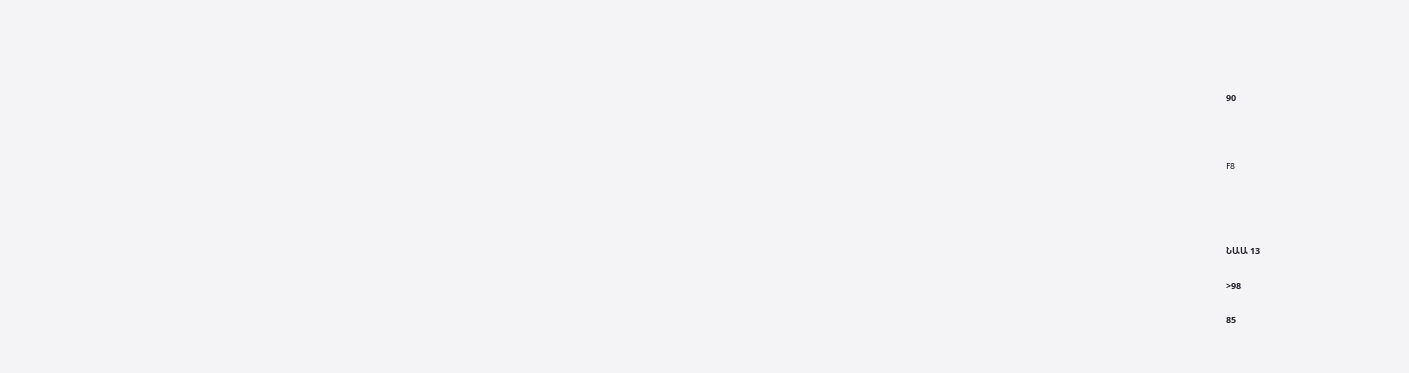90



F8




ՆԱԱ 13

>98

85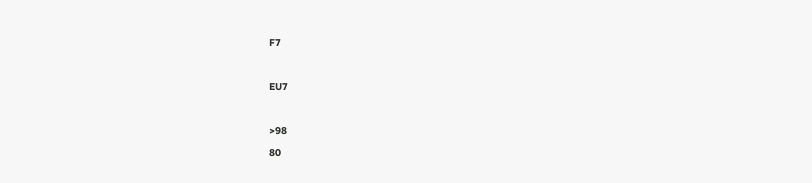F7



EU7



>98

80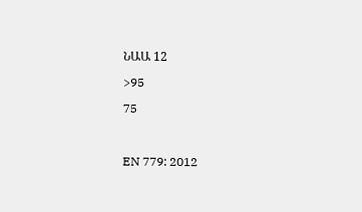ՆԱԱ 12

>95

75



EN 779: 2012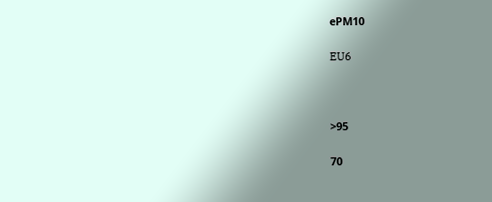еРМ10

EU6



>95

70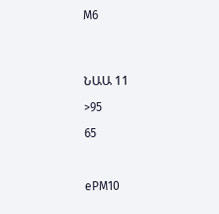М6




ՆԱԱ 11

>95

65



еРМ10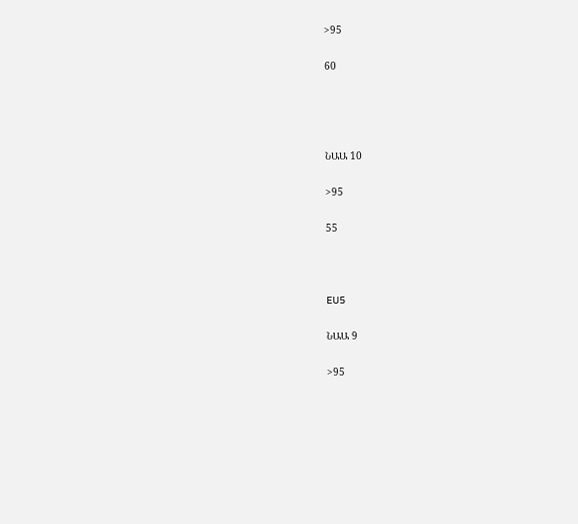>95

60




ՆԱԱ 10

>95

55



EU5

ՆԱԱ 9

>95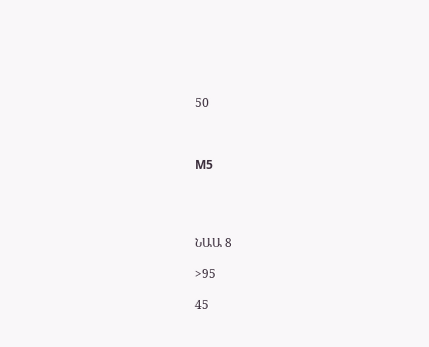50



М5




ՆԱԱ 8

>95

45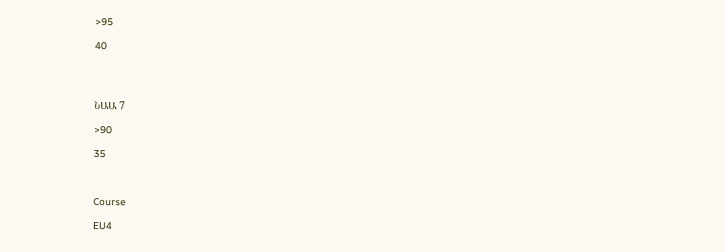>95

40




ՆԱԱ 7

>90

35



Course

EU4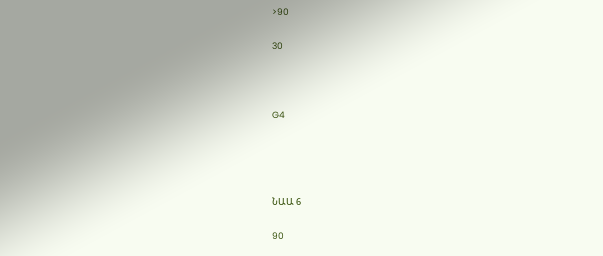>90

30



G4




ՆԱԱ 6

90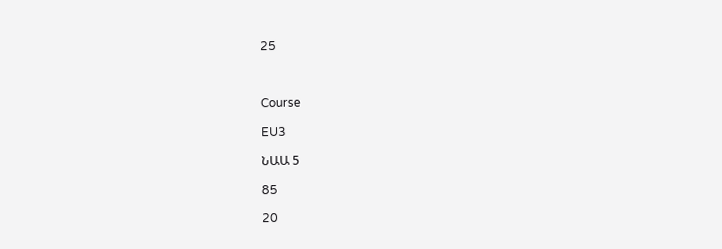25



Course

EU3

ՆԱԱ 5

85

20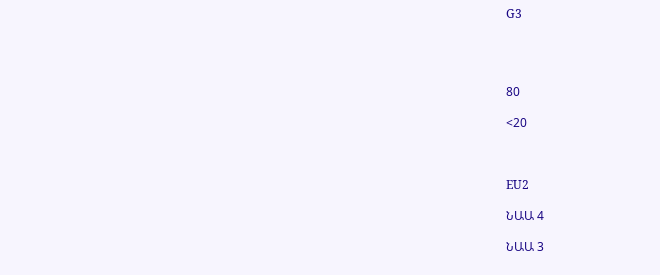G3




80

<20



EU2

ՆԱԱ 4

ՆԱԱ 3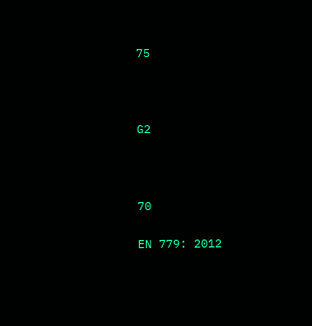75



G2



70

EN 779: 2012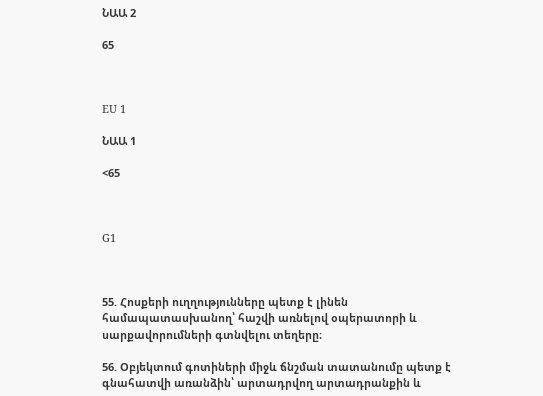ՆԱԱ 2

65



EU 1

ՆԱԱ 1

<65



G1



55. Հոսքերի ուղղությունները պետք է լինեն համապատասխանող՝ հաշվի առնելով օպերատորի և սարքավորումների գտնվելու տեղերը։

56. Օբյեկտում գոտիների միջև ճնշման տատանումը պետք է գնահատվի առանձին՝ արտադրվող արտադրանքին և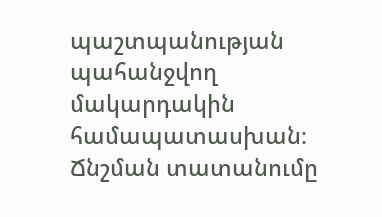պաշտպանության պահանջվող մակարդակին համապատասխան։ Ճնշման տատանումը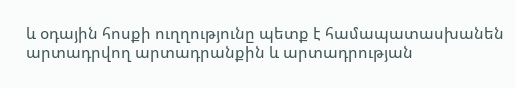և օդային հոսքի ուղղությունը պետք է համապատասխանեն արտադրվող արտադրանքին և արտադրության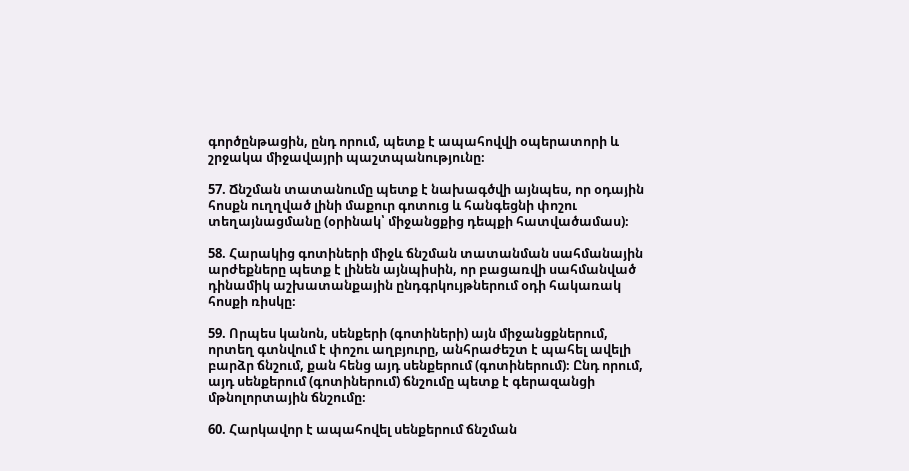գործընթացին, ընդ որում, պետք է ապահովվի օպերատորի և շրջակա միջավայրի պաշտպանությունը։

57. Ճնշման տատանումը պետք է նախագծվի այնպես, որ օդային հոսքն ուղղված լինի մաքուր գոտուց և հանգեցնի փոշու տեղայնացմանը (օրինակ՝ միջանցքից դեպքի հատվածամաս)։

58. Հարակից գոտիների միջև ճնշման տատանման սահմանային արժեքները պետք է լինեն այնպիսին, որ բացառվի սահմանված դինամիկ աշխատանքային ընդգրկույթներում օդի հակառակ հոսքի ռիսկը։

59. Որպես կանոն, սենքերի (գոտիների) այն միջանցքներում, որտեղ գտնվում է փոշու աղբյուրը, անհրաժեշտ է պահել ավելի բարձր ճնշում, քան հենց այդ սենքերում (գոտիներում)։ Ընդ որում, այդ սենքերում (գոտիներում) ճնշումը պետք է գերազանցի մթնոլորտային ճնշումը։

60. Հարկավոր է ապահովել սենքերում ճնշման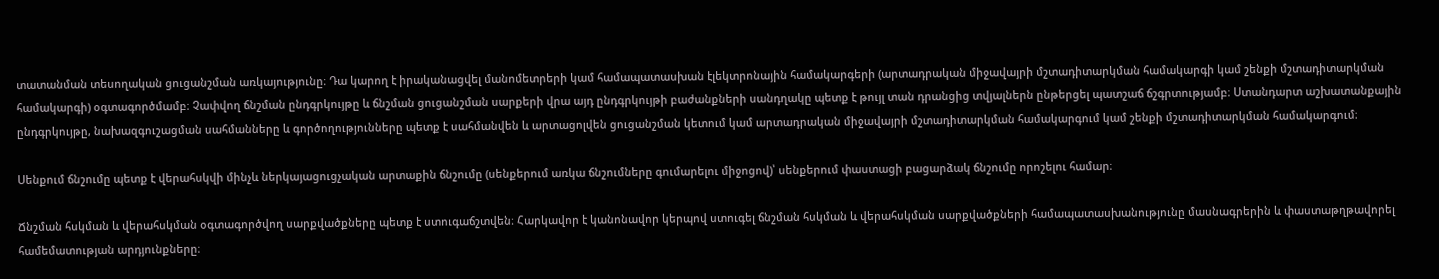տատանման տեսողական ցուցանշման առկայությունը։ Դա կարող է իրականացվել մանոմետրերի կամ համապատասխան էլեկտրոնային համակարգերի (արտադրական միջավայրի մշտադիտարկման համակարգի կամ շենքի մշտադիտարկման համակարգի) օգտագործմամբ։ Չափվող ճնշման ընդգրկույթը և ճնշման ցուցանշման սարքերի վրա այդ ընդգրկույթի բաժանքների սանդղակը պետք է թույլ տան դրանցից տվյալներն ընթերցել պատշաճ ճշգրտությամբ։ Ստանդարտ աշխատանքային ընդգրկույթը, նախազգուշացման սահմանները և գործողությունները պետք է սահմանվեն և արտացոլվեն ցուցանշման կետում կամ արտադրական միջավայրի մշտադիտարկման համակարգում կամ շենքի մշտադիտարկման համակարգում։

Սենքում ճնշումը պետք է վերահսկվի մինչև ներկայացուցչական արտաքին ճնշումը (սենքերում առկա ճնշումները գումարելու միջոցով)՝ սենքերում փաստացի բացարձակ ճնշումը որոշելու համար։

Ճնշման հսկման և վերահսկման օգտագործվող սարքվածքները պետք է ստուգաճշտվեն։ Հարկավոր է կանոնավոր կերպով ստուգել ճնշման հսկման և վերահսկման սարքվածքների համապատասխանությունը մասնագրերին և փաստաթղթավորել համեմատության արդյունքները։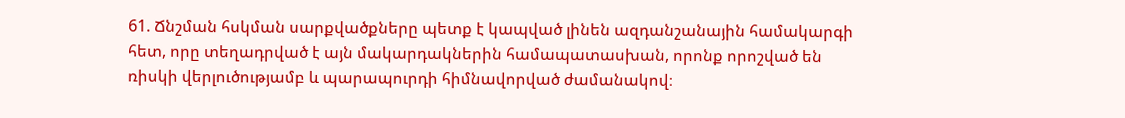61. Ճնշման հսկման սարքվածքները պետք է կապված լինեն ազդանշանային համակարգի հետ, որը տեղադրված է այն մակարդակներին համապատասխան, որոնք որոշված են ռիսկի վերլուծությամբ և պարապուրդի հիմնավորված ժամանակով։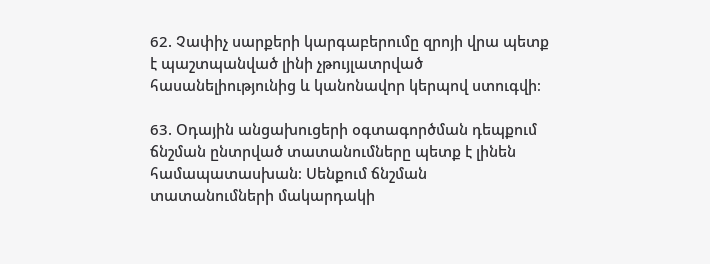62. Չափիչ սարքերի կարգաբերումը զրոյի վրա պետք է պաշտպանված լինի չթույլատրված հասանելիությունից և կանոնավոր կերպով ստուգվի։

63. Օդային անցախուցերի օգտագործման դեպքում ճնշման ընտրված տատանումները պետք է լինեն համապատասխան։ Սենքում ճնշման տատանումների մակարդակի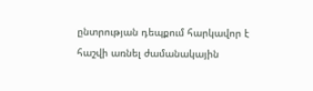ընտրության դեպքում հարկավոր է հաշվի առնել ժամանակային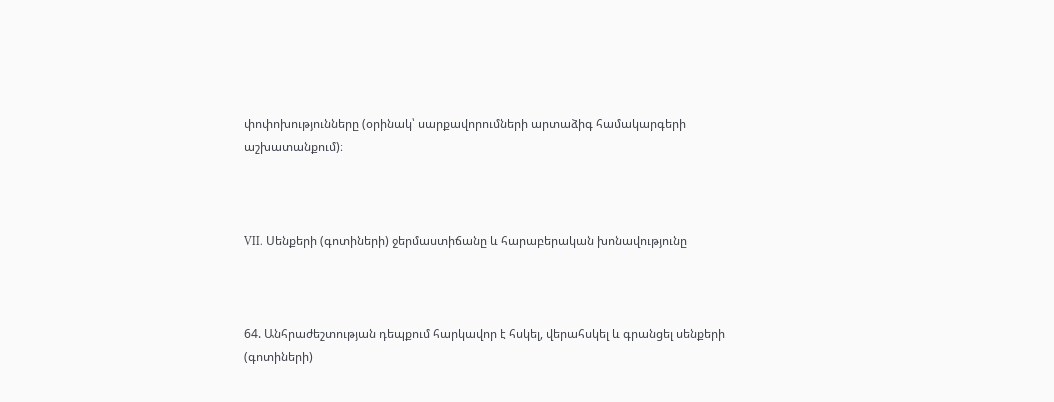փոփոխությունները (օրինակ՝ սարքավորումների արտաձիգ համակարգերի աշխատանքում)։



VII. Սենքերի (գոտիների) ջերմաստիճանը և հարաբերական խոնավությունը



64. Անհրաժեշտության դեպքում հարկավոր է հսկել, վերահսկել և գրանցել սենքերի (գոտիների)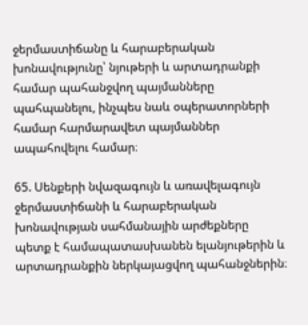ջերմաստիճանը և հարաբերական խոնավությունը՝ նյութերի և արտադրանքի համար պահանջվող պայմանները պահպանելու, ինչպես նաև օպերատորների համար հարմարավետ պայմաններ ապահովելու համար։

65. Սենքերի նվազագույն և առավելագույն ջերմաստիճանի և հարաբերական խոնավության սահմանային արժեքները պետք է համապատասխանեն ելանյութերին և արտադրանքին ներկայացվող պահանջներին։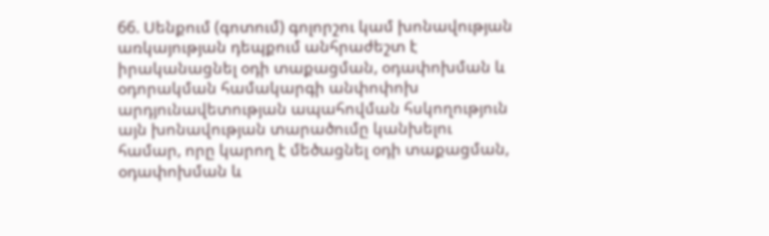66. Սենքում (գոտում) գոլորշու կամ խոնավության առկայության դեպքում անհրաժեշտ է իրականացնել օդի տաքացման, օդափոխման և օդորակման համակարգի անփոփոխ արդյունավետության ապահովման հսկողություն այն խոնավության տարածումը կանխելու համար, որը կարող է մեծացնել օդի տաքացման, օդափոխման և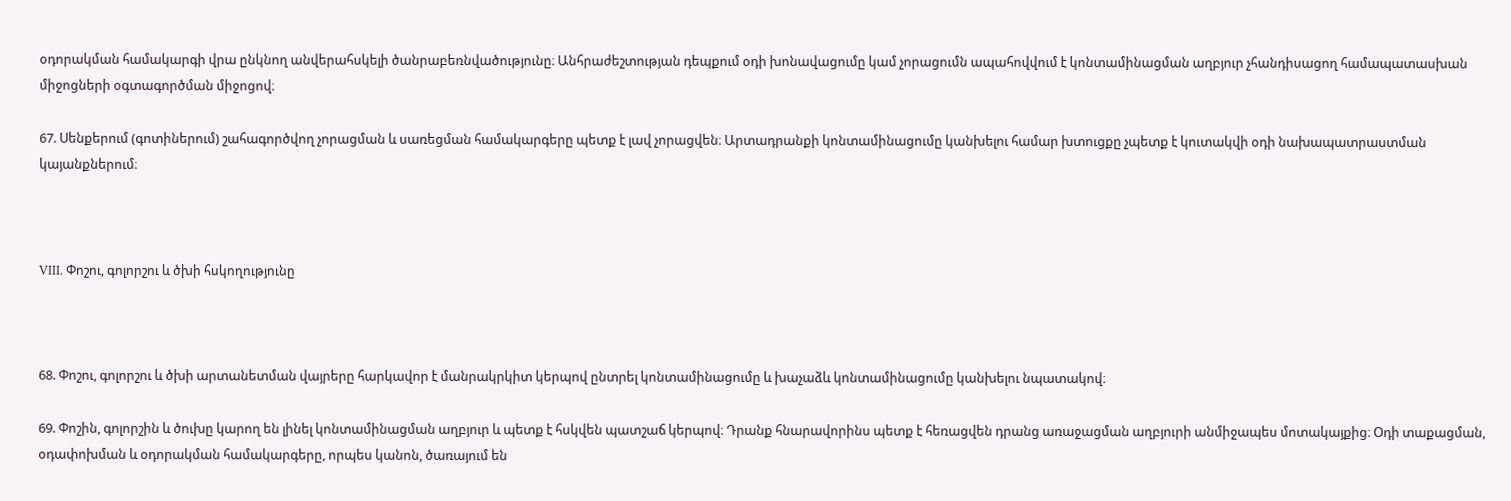օդորակման համակարգի վրա ընկնող անվերահսկելի ծանրաբեռնվածությունը։ Անհրաժեշտության դեպքում օդի խոնավացումը կամ չորացումն ապահովվում է կոնտամինացման աղբյուր չհանդիսացող համապատասխան միջոցների օգտագործման միջոցով։

67. Սենքերում (գոտիներում) շահագործվող չորացման և սառեցման համակարգերը պետք է լավ չորացվեն։ Արտադրանքի կոնտամինացումը կանխելու համար խտուցքը չպետք է կուտակվի օդի նախապատրաստման կայանքներում։



VIII. Փոշու, գոլորշու և ծխի հսկողությունը



68. Փոշու, գոլորշու և ծխի արտանետման վայրերը հարկավոր է մանրակրկիտ կերպով ընտրել կոնտամինացումը և խաչաձև կոնտամինացումը կանխելու նպատակով։

69. Փոշին, գոլորշին և ծուխը կարող են լինել կոնտամինացման աղբյուր և պետք է հսկվեն պատշաճ կերպով։ Դրանք հնարավորինս պետք է հեռացվեն դրանց առաջացման աղբյուրի անմիջապես մոտակայքից։ Օդի տաքացման, օդափոխման և օդորակման համակարգերը, որպես կանոն, ծառայում են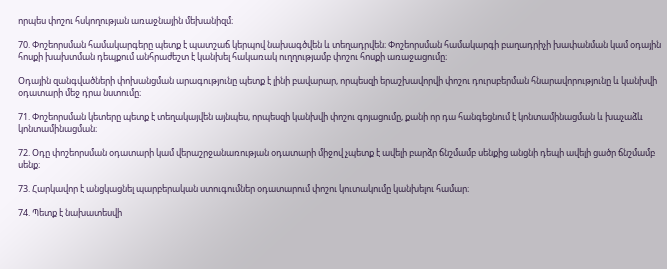որպես փոշու հսկողության առաջնային մեխանիզմ։

70. Փոշեորսման համակարգերը պետք է պատշաճ կերպով նախագծվեն և տեղադրվեն։ Փոշեորսման համակարգի բաղադրիչի խափանման կամ օդային հոսքի խախտման դեպքում անհրաժեշտ է կանխել հակառակ ուղղությամբ փոշու հոսքի առաջացումը։

Օդային զանգվածների փոխանցման արագությունը պետք է լինի բավարար, որպեսզի երաշխավորվի փոշու դուրսբերման հնարավորությունը և կանխվի օդատարի մեջ դրա նստումը։

71. Փոշեորսման կետերը պետք է տեղակայվեն այնպես, որպեսզի կանխվի փոշու գոյացումը, քանի որ դա հանգեցնում է կոնտամինացման և խաչաձև կոնտամինացման։

72. Օդը փոշեորսման օդատարի կամ վերաշրջանառության օդատարի միջով չպետք է ավելի բարձր ճնշմամբ սենքից անցնի դեպի ավելի ցածր ճնշմամբ սենք։

73. Հարկավոր է անցկացնել պարբերական ստուգումներ օդատարում փոշու կուտակումը կանխելու համար։

74. Պետք է նախատեսվի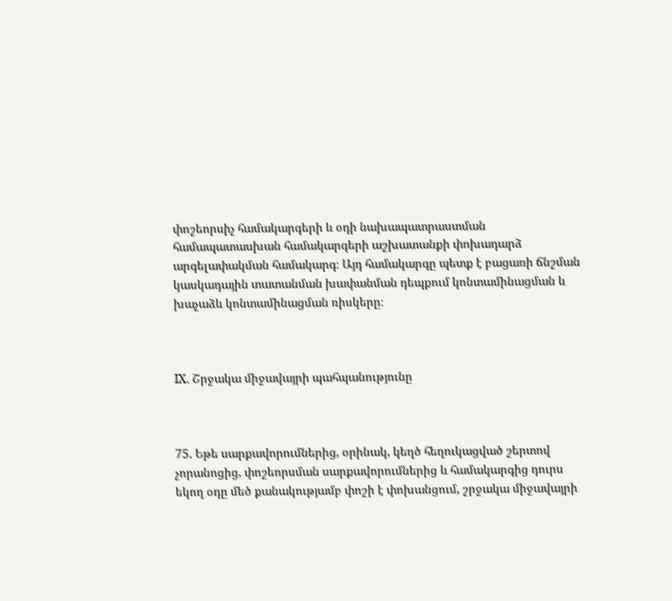փոշեորսիչ համակարգերի և օդի նախապատրաստման համապատասխան համակարգերի աշխատանքի փոխադարձ արգելափակման համակարգ։ Այդ համակարգը պետք է բացառի ճնշման կասկադային տատանման խափանման դեպքում կոնտամինացման և խաչաձև կոնտամինացման ռիսկերը։



IX. Շրջակա միջավայրի պահպանությունը



75. Եթե սարքավորումներից, օրինակ, կեղծ հեղուկացված շերտով չորանոցից, փոշեորսման սարքավորումներից և համակարգից դուրս եկող օդը մեծ քանակությամբ փոշի է փոխանցում, շրջակա միջավայրի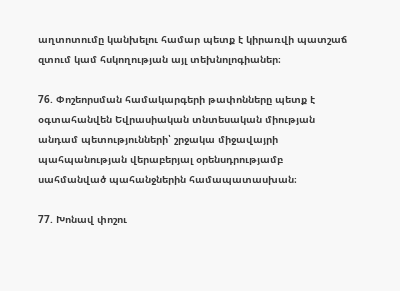աղտոտումը կանխելու համար պետք է կիրառվի պատշաճ զտում կամ հսկողության այլ տեխնոլոգիաներ։

76. Փոշեորսման համակարգերի թափոնները պետք է օգտահանվեն Եվրասիական տնտեսական միության անդամ պետությունների՝ շրջակա միջավայրի պահպանության վերաբերյալ օրենսդրությամբ սահմանված պահանջներին համապատասխան։

77. Խոնավ փոշու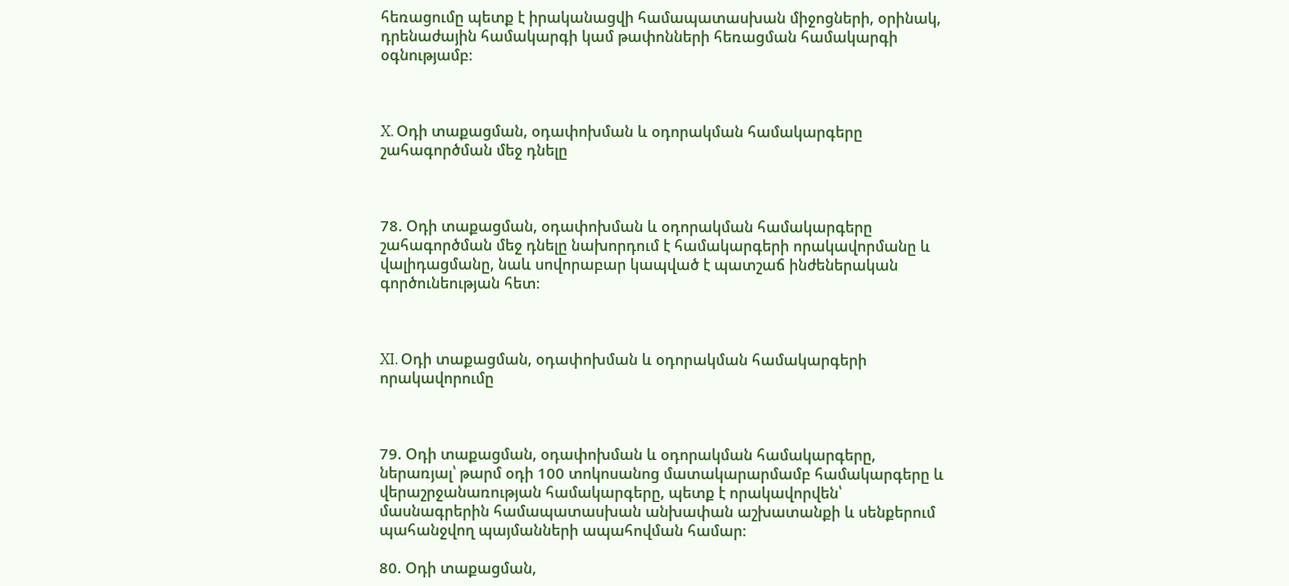հեռացումը պետք է իրականացվի համապատասխան միջոցների, օրինակ, դրենաժային համակարգի կամ թափոնների հեռացման համակարգի օգնությամբ։



X. Օդի տաքացման, օդափոխման և օդորակման համակարգերը շահագործման մեջ դնելը



78. Օդի տաքացման, օդափոխման և օդորակման համակարգերը շահագործման մեջ դնելը նախորդում է համակարգերի որակավորմանը և վալիդացմանը, նաև սովորաբար կապված է պատշաճ ինժեներական գործունեության հետ։



XI. Օդի տաքացման, օդափոխման և օդորակման համակարգերի որակավորումը



79. Օդի տաքացման, օդափոխման և օդորակման համակարգերը, ներառյալ՝ թարմ օդի 100 տոկոսանոց մատակարարմամբ համակարգերը և վերաշրջանառության համակարգերը, պետք է որակավորվեն՝ մասնագրերին համապատասխան անխափան աշխատանքի և սենքերում պահանջվող պայմանների ապահովման համար։

80. Օդի տաքացման,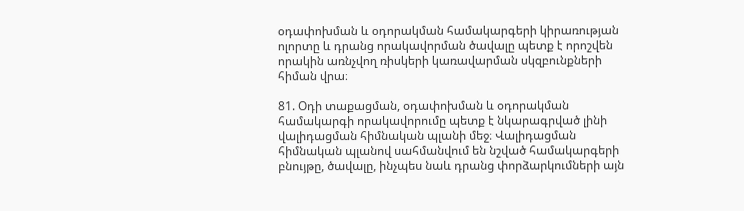օդափոխման և օդորակման համակարգերի կիրառության ոլորտը և դրանց որակավորման ծավալը պետք է որոշվեն որակին առնչվող ռիսկերի կառավարման սկզբունքների հիման վրա։

81. Օդի տաքացման, օդափոխման և օդորակման համակարգի որակավորումը պետք է նկարագրված լինի վալիդացման հիմնական պլանի մեջ։ Վալիդացման հիմնական պլանով սահմանվում են նշված համակարգերի բնույթը, ծավալը, ինչպես նաև դրանց փորձարկումների այն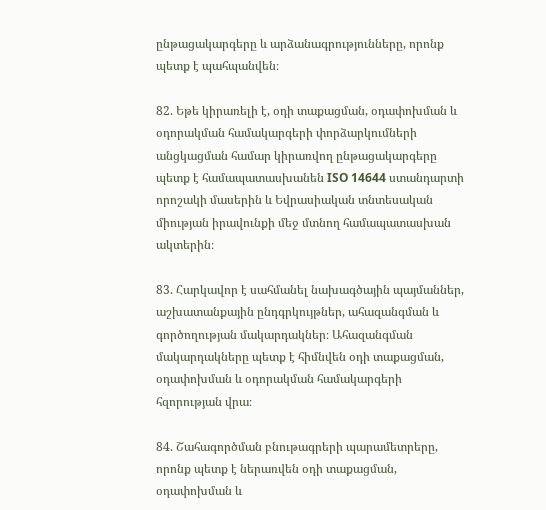ընթացակարգերը և արձանագրությունները, որոնք պետք է պահպանվեն։

82. Եթե կիրառելի է, օդի տաքացման, օդափոխման և օդորակման համակարգերի փորձարկումների անցկացման համար կիրառվող ընթացակարգերը պետք է համապատասխանեն ISO 14644 ստանդարտի որոշակի մասերին և Եվրասիական տնտեսական միության իրավունքի մեջ մտնող համապատասխան ակտերին։

83. Հարկավոր է սահմանել նախագծային պայմաններ, աշխատանքային ընդգրկույթներ, ահազանգման և գործողության մակարդակներ։ Ահազանգման մակարդակները պետք է հիմնվեն օդի տաքացման, օդափոխման և օդորակման համակարգերի հզորության վրա։

84. Շահագործման բնութագրերի պարամետրերը, որոնք պետք է ներառվեն օդի տաքացման, օդափոխման և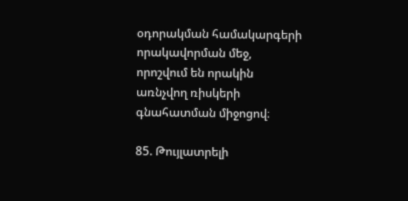օդորակման համակարգերի որակավորման մեջ, որոշվում են որակին առնչվող ռիսկերի գնահատման միջոցով։

85. Թույլատրելի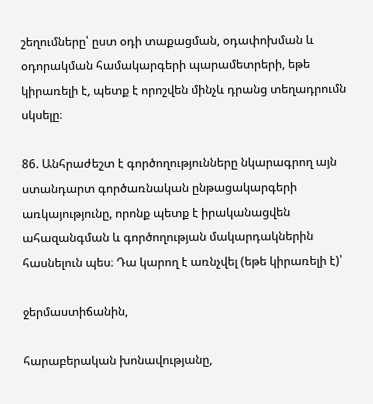շեղումները՝ ըստ օդի տաքացման, օդափոխման և օդորակման համակարգերի պարամետրերի, եթե կիրառելի է, պետք է որոշվեն մինչև դրանց տեղադրումն սկսելը։

86. Անհրաժեշտ է գործողությունները նկարագրող այն ստանդարտ գործառնական ընթացակարգերի առկայությունը, որոնք պետք է իրականացվեն ահազանգման և գործողության մակարդակներին հասնելուն պես։ Դա կարող է առնչվել (եթե կիրառելի է)՝

ջերմաստիճանին,

հարաբերական խոնավությանը,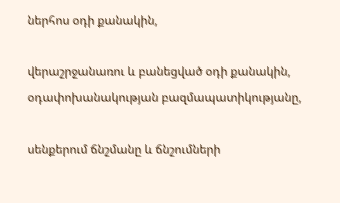ներհոս օդի քանակին,

վերաշրջանառու և բանեցված օդի քանակին, օդափոխանակության բազմապատիկությանը,

սենքերում ճնշմանը և ճնշումների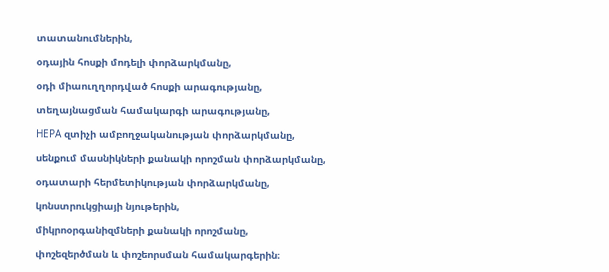տատանումներին,

օդային հոսքի մոդելի փորձարկմանը,

օդի միաուղղորդված հոսքի արագությանը,

տեղայնացման համակարգի արագությանը,

НЕРА զտիչի ամբողջականության փորձարկմանը,

սենքում մասնիկների քանակի որոշման փորձարկմանը,

օդատարի հերմետիկության փորձարկմանը,

կոնստրուկցիայի նյութերին,

միկրոօրգանիզմների քանակի որոշմանը,

փոշեզերծման և փոշեորսման համակարգերին։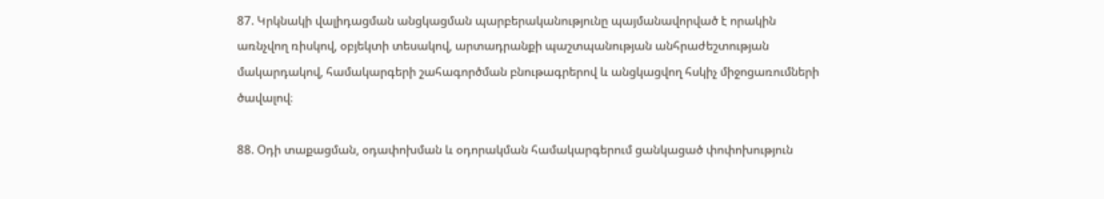87. Կրկնակի վալիդացման անցկացման պարբերականությունը պայմանավորված է որակին առնչվող ռիսկով, օբյեկտի տեսակով, արտադրանքի պաշտպանության անհրաժեշտության մակարդակով, համակարգերի շահագործման բնութագրերով և անցկացվող հսկիչ միջոցառումների ծավալով։

88. Օդի տաքացման, օդափոխման և օդորակման համակարգերում ցանկացած փոփոխություն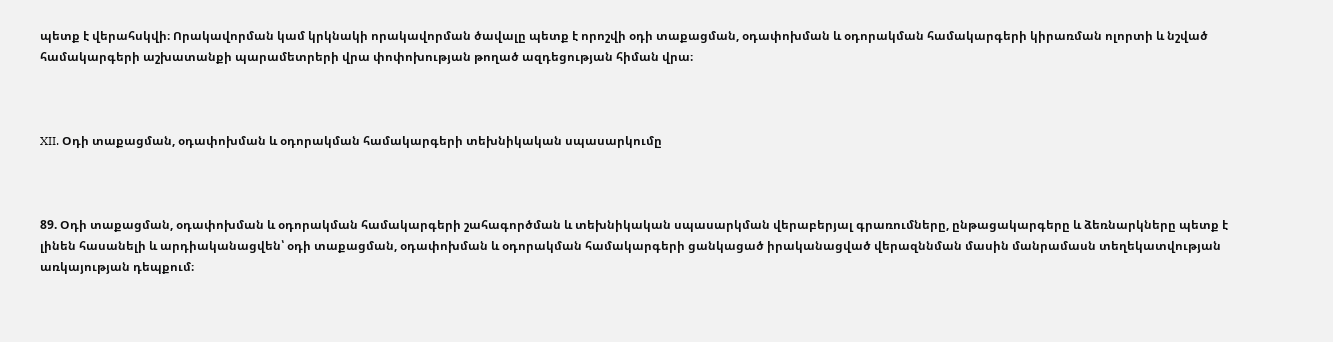պետք է վերահսկվի։ Որակավորման կամ կրկնակի որակավորման ծավալը պետք է որոշվի օդի տաքացման, օդափոխման և օդորակման համակարգերի կիրառման ոլորտի և նշված համակարգերի աշխատանքի պարամետրերի վրա փոփոխության թողած ազդեցության հիման վրա։



XII. Օդի տաքացման, օդափոխման և օդորակման համակարգերի տեխնիկական սպասարկումը



89. Օդի տաքացման, օդափոխման և օդորակման համակարգերի շահագործման և տեխնիկական սպասարկման վերաբերյալ գրառումները, ընթացակարգերը և ձեռնարկները պետք է լինեն հասանելի և արդիականացվեն՝ օդի տաքացման, օդափոխման և օդորակման համակարգերի ցանկացած իրականացված վերազննման մասին մանրամասն տեղեկատվության առկայության դեպքում։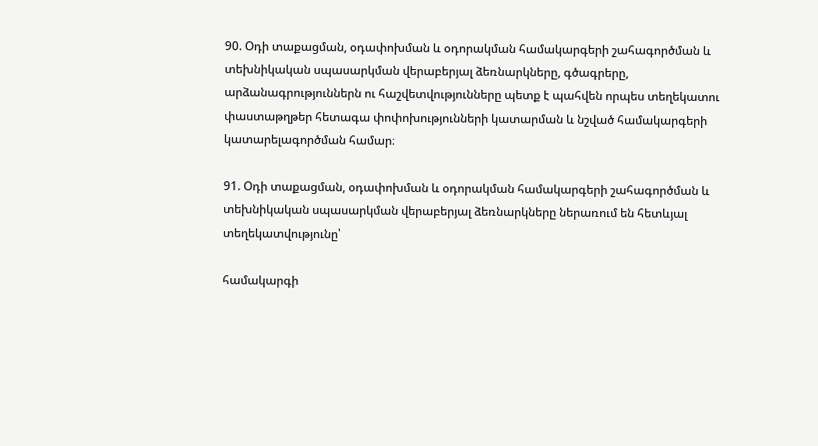90. Օդի տաքացման, օդափոխման և օդորակման համակարգերի շահագործման և տեխնիկական սպասարկման վերաբերյալ ձեռնարկները, գծագրերը, արձանագրություններն ու հաշվետվությունները պետք է պահվեն որպես տեղեկատու փաստաթղթեր հետագա փոփոխությունների կատարման և նշված համակարգերի կատարելագործման համար։

91. Օդի տաքացման, օդափոխման և օդորակման համակարգերի շահագործման և տեխնիկական սպասարկման վերաբերյալ ձեռնարկները ներառում են հետևյալ տեղեկատվությունը՝

համակարգի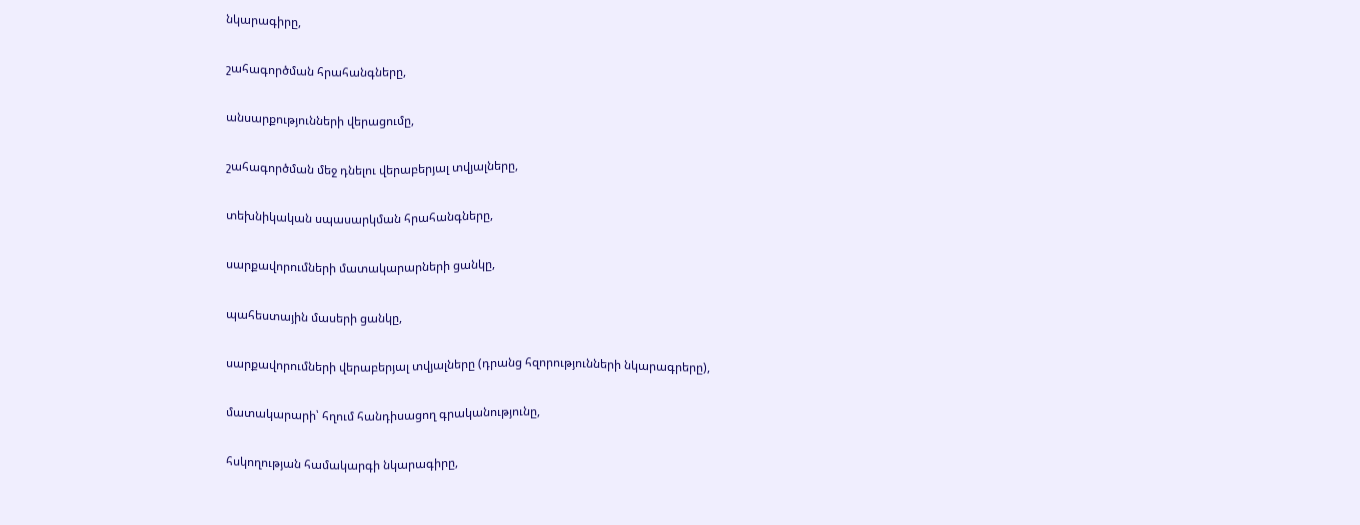նկարագիրը,

շահագործման հրահանգները,

անսարքությունների վերացումը,

շահագործման մեջ դնելու վերաբերյալ տվյալները,

տեխնիկական սպասարկման հրահանգները,

սարքավորումների մատակարարների ցանկը,

պահեստային մասերի ցանկը,

սարքավորումների վերաբերյալ տվյալները (դրանց հզորությունների նկարագրերը),

մատակարարի՝ հղում հանդիսացող գրականությունը,

հսկողության համակարգի նկարագիրը,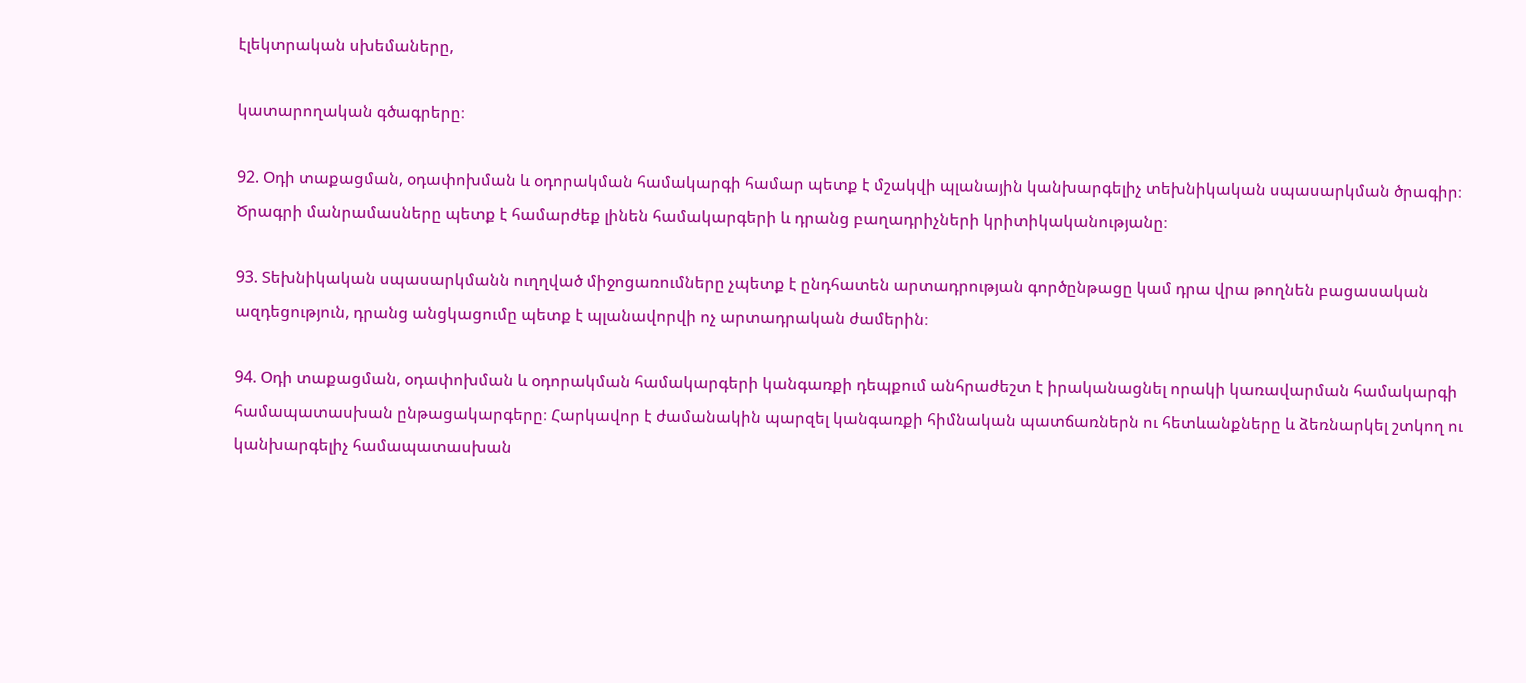էլեկտրական սխեմաները,

կատարողական գծագրերը։

92. Օդի տաքացման, օդափոխման և օդորակման համակարգի համար պետք է մշակվի պլանային կանխարգելիչ տեխնիկական սպասարկման ծրագիր։ Ծրագրի մանրամասները պետք է համարժեք լինեն համակարգերի և դրանց բաղադրիչների կրիտիկականությանը։

93. Տեխնիկական սպասարկմանն ուղղված միջոցառումները չպետք է ընդհատեն արտադրության գործընթացը կամ դրա վրա թողնեն բացասական ազդեցություն, դրանց անցկացումը պետք է պլանավորվի ոչ արտադրական ժամերին։

94. Օդի տաքացման, օդափոխման և օդորակման համակարգերի կանգառքի դեպքում անհրաժեշտ է իրականացնել որակի կառավարման համակարգի համապատասխան ընթացակարգերը։ Հարկավոր է ժամանակին պարզել կանգառքի հիմնական պատճառներն ու հետևանքները և ձեռնարկել շտկող ու կանխարգելիչ համապատասխան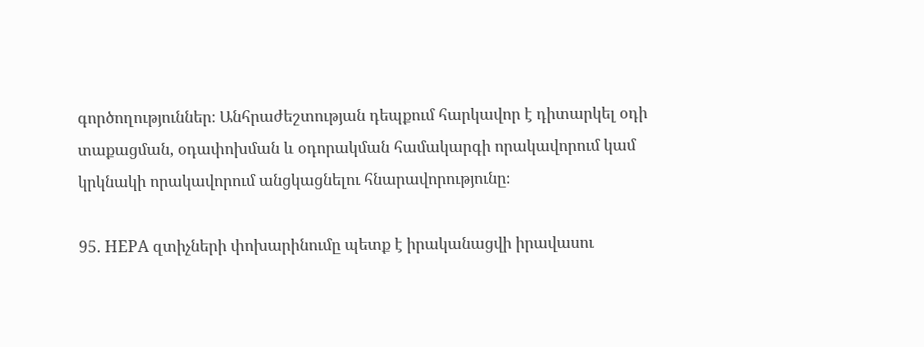գործողություններ։ Անհրաժեշտության դեպքում հարկավոր է դիտարկել օդի տաքացման, օդափոխման և օդորակման համակարգի որակավորում կամ կրկնակի որակավորում անցկացնելու հնարավորությունը։

95. НЕРА զտիչների փոխարինումը պետք է իրականացվի իրավասու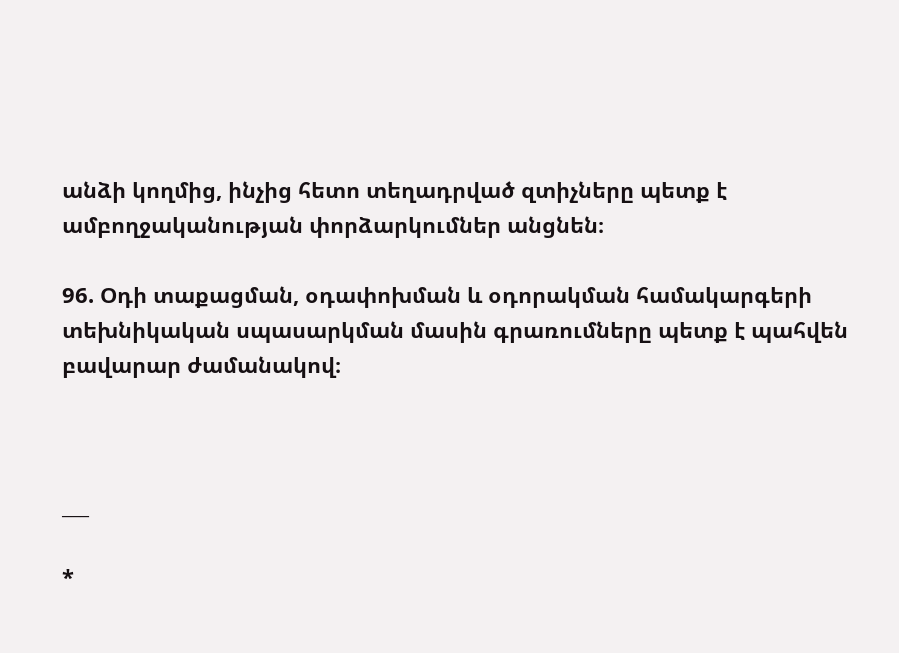անձի կողմից, ինչից հետո տեղադրված զտիչները պետք է ամբողջականության փորձարկումներ անցնեն։

96. Օդի տաքացման, օդափոխման և օդորակման համակարգերի տեխնիկական սպասարկման մասին գրառումները պետք է պահվեն բավարար ժամանակով։



___

*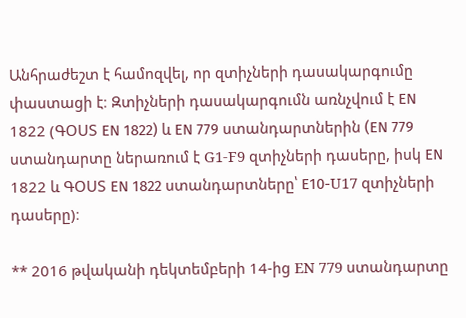Անհրաժեշտ է համոզվել, որ զտիչների դասակարգումը փաստացի է։ Զտիչների դասակարգումն առնչվում է ЕN 1822 (ԳՕՍՏ ЕN 1822) և ЕN 779 ստանդարտներին (ЕN 779 ստանդարտը ներառում է G1-F9 զտիչների դասերը, իսկ ЕN 1822 և ԳՕՍՏ ЕN 1822 ստանդարտները՝ Е10-U17 զտիչների դասերը)։

** 2016 թվականի դեկտեմբերի 14-ից EN 779 ստանդարտը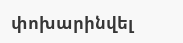փոխարինվել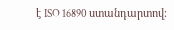է ISO 16890 ստանդարտով։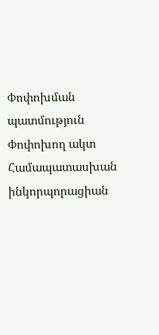Փոփոխման պատմություն
Փոփոխող ակտ Համապատասխան ինկորպորացիան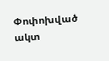Փոփոխված ակտ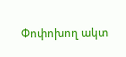Փոփոխող ակտ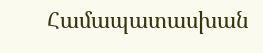Համապատասխան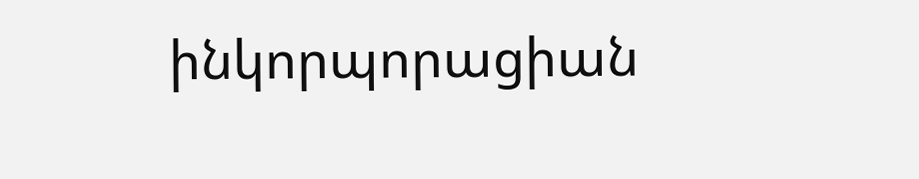ինկորպորացիան